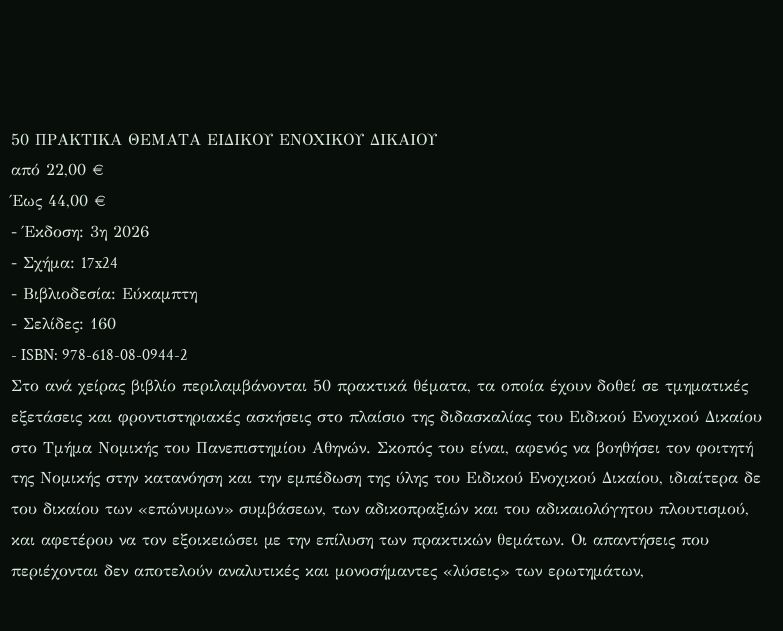50 ΠΡΑΚΤΙΚΑ ΘΕΜΑΤΑ ΕΙΔΙΚΟΥ ΕΝΟΧΙΚΟΥ ΔΙΚΑΙΟΥ
από 22,00 €
Έως 44,00 €
- Έκδοση: 3η 2026
- Σχήμα: 17x24
- Βιβλιοδεσία: Εύκαμπτη
- Σελίδες: 160
- ISBN: 978-618-08-0944-2
Στο ανά χείρας βιβλίο περιλαμβάνονται 50 πρακτικά θέματα, τα οποία έχουν δοθεί σε τμηματικές εξετάσεις και φροντιστηριακές ασκήσεις στο πλαίσιο της διδασκαλίας του Ειδικού Ενοχικού ∆ικαίου στο Τμήμα Νομικής του Πανεπιστημίου Αθηνών. Σκοπός του είναι, αφενός να βοηθήσει τον φοιτητή της Νομικής στην κατανόηση και την εμπέδωση της ύλης του Ειδικού Ενοχικού ∆ικαίου, ιδιαίτερα δε του δικαίου των «επώνυμων» συμβάσεων, των αδικοπραξιών και του αδικαιολόγητου πλουτισμού, και αφετέρου να τον εξοικειώσει µε την επίλυση των πρακτικών θεμάτων. Οι απαντήσεις που περιέχονται δεν αποτελούν αναλυτικές και μονοσήμαντες «λύσεις» των ερωτημάτων,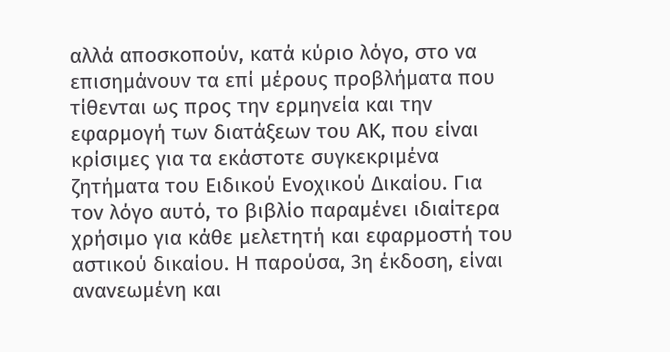αλλά αποσκοπούν, κατά κύριο λόγο, στο να επισημάνουν τα επί µέρους προβλήματα που τίθενται ως προς την ερμηνεία και την εφαρμογή των διατάξεων του ΑΚ, που είναι κρίσιμες για τα εκάστοτε συγκεκριμένα ζητήματα του Ειδικού Ενοχικού ∆ικαίου. Για τον λόγο αυτό, το βιβλίο παραμένει ιδιαίτερα χρήσιμο για κάθε μελετητή και εφαρμοστή του αστικού δικαίου. Η παρούσα, 3η έκδοση, είναι ανανεωμένη και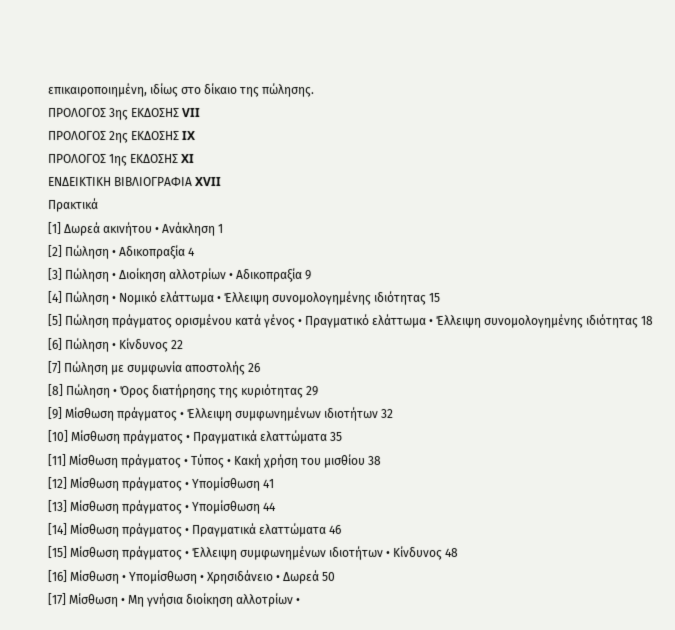επικαιροποιηµένη, ιδίως στο δίκαιο της πώλησης.
ΠΡΟΛΟΓΟΣ 3ης ΕΚΔΟΣΗΣ VII
ΠΡΟΛΟΓΟΣ 2ης ΕΚΔΟΣΗΣ IX
ΠΡΟΛΟΓΟΣ 1ης ΕΚΔΟΣΗΣ XI
ΕΝΔΕΙΚΤΙΚΗ ΒΙΒΛΙΟΓΡΑΦΙΑ XVII
Πρακτικά
[1] Δωρεά ακινήτου • Ανάκληση 1
[2] Πώληση • Αδικοπραξία 4
[3] Πώληση • Διοίκηση αλλοτρίων • Αδικοπραξία 9
[4] Πώληση • Nομικό ελάττωμα • Έλλειψη συνομολογημένης ιδιότητας 15
[5] Πώληση πράγματος ορισμένου κατά γένος • Πραγματικό ελάττωμα • Έλλειψη συνομολογημένης ιδιότητας 18
[6] Πώληση • Κίνδυνος 22
[7] Πώληση με συμφωνία αποστολής 26
[8] Πώληση • Όρος διατήρησης της κυριότητας 29
[9] Μίσθωση πράγματος • Έλλειψη συμφωνημένων ιδιοτήτων 32
[10] Μίσθωση πράγματος • Πραγματικά ελαττώματα 35
[11] Μίσθωση πράγματος • Τύπος • Κακή χρήση του μισθίου 38
[12] Μίσθωση πράγματος • Yπομίσθωση 41
[13] Μίσθωση πράγματος • Υπομίσθωση 44
[14] Μίσθωση πράγματος • Πραγματικά ελαττώματα 46
[15] Μίσθωση πράγματος • Έλλειψη συμφωνημένων ιδιοτήτων • Κίνδυνος 48
[16] Μίσθωση • Υπομίσθωση • Χρησιδάνειο • Δωρεά 50
[17] Μίσθωση • Μη γνήσια διοίκηση αλλοτρίων •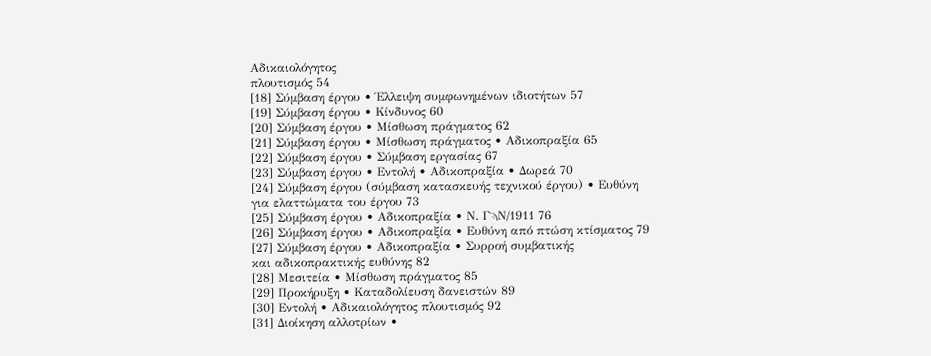Αδικαιολόγητος
πλουτισμός 54
[18] Σύμβαση έργου • Έλλειψη συμφωνημένων ιδιοτήτων 57
[19] Σύμβαση έργου • Κίνδυνος 60
[20] Σύμβαση έργου • Μίσθωση πράγματος 62
[21] Σύμβαση έργου • Μίσθωση πράγματος • Αδικοπραξία 65
[22] Σύμβαση έργου • Σύμβαση εργασίας 67
[23] Σύμβαση έργου • Εντολή • Αδικοπραξία • Δωρεά 70
[24] Σύμβαση έργου (σύμβαση κατασκευής τεχνικού έργου) • Ευθύνη
για ελαττώματα του έργου 73
[25] Σύμβαση έργου • Αδικοπραξία • Ν. ΓϡΝ/1911 76
[26] Σύμβαση έργου • Αδικοπραξία • Ευθύνη από πτώση κτίσματος 79
[27] Σύμβαση έργου • Αδικοπραξία • Συρροή συμβατικής
και αδικοπρακτικής ευθύνης 82
[28] Μεσιτεία • Μίσθωση πράγματος 85
[29] Προκήρυξη • Καταδολίευση δανειστών 89
[30] Εντολή • Αδικαιολόγητος πλουτισμός 92
[31] Διοίκηση αλλοτρίων •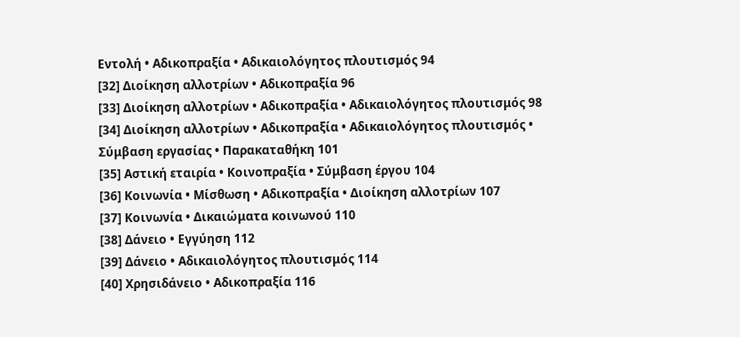Εντολή • Αδικοπραξία • Αδικαιολόγητος πλουτισμός 94
[32] Διοίκηση αλλοτρίων • Αδικοπραξία 96
[33] Διοίκηση αλλοτρίων • Αδικοπραξία • Αδικαιολόγητος πλουτισμός 98
[34] Διοίκηση αλλοτρίων • Αδικοπραξία • Αδικαιολόγητος πλουτισμός • Σύμβαση εργασίας • Παρακαταθήκη 101
[35] Αστική εταιρία • Κοινοπραξία • Σύμβαση έργου 104
[36] Κοινωνία • Μίσθωση • Αδικοπραξία • Διοίκηση αλλοτρίων 107
[37] Κοινωνία • Δικαιώματα κοινωνού 110
[38] Δάνειο • Εγγύηση 112
[39] Δάνειο • Αδικαιολόγητος πλουτισμός 114
[40] Χρησιδάνειο • Αδικοπραξία 116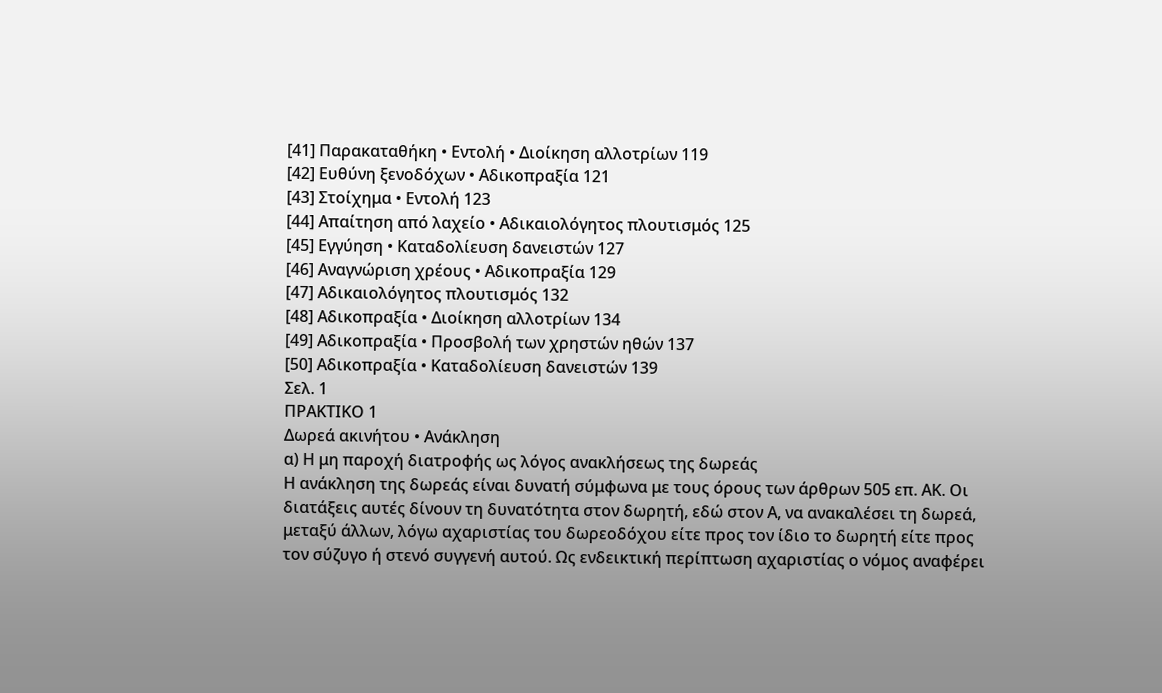[41] Παρακαταθήκη • Εντολή • Διοίκηση αλλοτρίων 119
[42] Ευθύνη ξενοδόχων • Αδικοπραξία 121
[43] Στοίχημα • Εντολή 123
[44] Απαίτηση από λαχείο • Αδικαιολόγητος πλουτισμός 125
[45] Εγγύηση • Καταδολίευση δανειστών 127
[46] Αναγνώριση χρέους • Αδικοπραξία 129
[47] Αδικαιολόγητος πλουτισμός 132
[48] Αδικοπραξία • Διοίκηση αλλοτρίων 134
[49] Αδικοπραξία • Προσβολή των χρηστών ηθών 137
[50] Αδικοπραξία • Καταδολίευση δανειστών 139
Σελ. 1
ΠΡΑΚΤΙΚΟ 1
Δωρεά ακινήτου • Ανάκληση
α) Η μη παροχή διατροφής ως λόγος ανακλήσεως της δωρεάς
Η ανάκληση της δωρεάς είναι δυνατή σύμφωνα με τους όρους των άρθρων 505 επ. ΑΚ. Οι διατάξεις αυτές δίνουν τη δυνατότητα στον δωρητή, εδώ στον Α, να ανακαλέσει τη δωρεά, μεταξύ άλλων, λόγω αχαριστίας του δωρεοδόχου είτε προς τον ίδιο το δωρητή είτε προς τον σύζυγο ή στενό συγγενή αυτού. Ως ενδεικτική περίπτωση αχαριστίας ο νόμος αναφέρει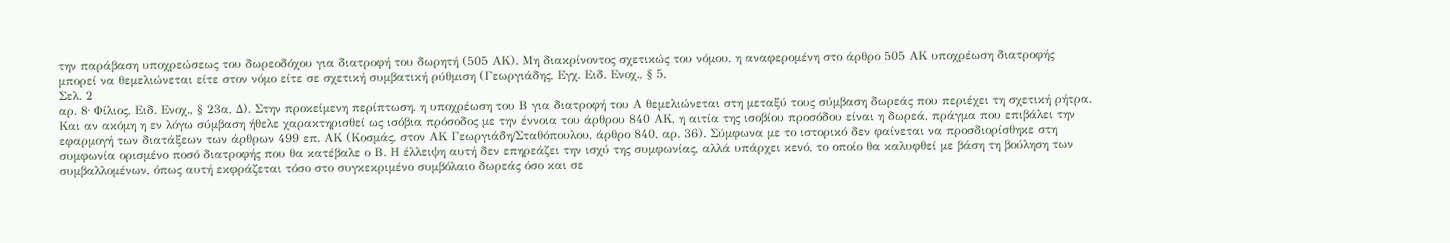την παράβαση υποχρεώσεως του δωρεοδόχου για διατροφή του δωρητή (505 ΑΚ). Μη διακρίνοντος σχετικώς του νόμου, η αναφερομένη στο άρθρο 505 ΑΚ υποχρέωση διατροφής μπορεί να θεμελιώνεται είτε στον νόμο είτε σε σχετική συμβατική ρύθμιση (Γεωργιάδης, Εγχ. Ειδ. Ενοχ., § 5,
Σελ. 2
αρ. 8∙ Φίλιος, Ειδ. Ενοχ., § 23α, Δ). Στην προκείμενη περίπτωση, η υποχρέωση του Β για διατροφή του Α θεμελιώνεται στη μεταξύ τους σύμβαση δωρεάς που περιέχει τη σχετική ρήτρα. Και αν ακόμη η εν λόγω σύμβαση ήθελε χαρακτηρισθεί ως ισόβια πρόσοδος με την έννοια του άρθρου 840 ΑΚ, η αιτία της ισοβίου προσόδου είναι η δωρεά, πράγμα που επιβάλει την εφαρμογή των διατάξεων των άρθρων 499 επ. ΑΚ (Κοσμάς, στον ΑΚ Γεωργιάδη/Σταθόπουλου, άρθρο 840, αρ. 36). Σύμφωνα με το ιστορικό δεν φαίνεται να προσδιορίσθηκε στη συμφωνία ορισμένο ποσό διατροφής που θα κατέβαλε ο Β. Η έλλειψη αυτή δεν επηρεάζει την ισχύ της συμφωνίας, αλλά υπάρχει κενό, το οποίο θα καλυφθεί με βάση τη βούληση των συμβαλλομένων, όπως αυτή εκφράζεται τόσο στο συγκεκριμένο συμβόλαιο δωρεάς όσο και σε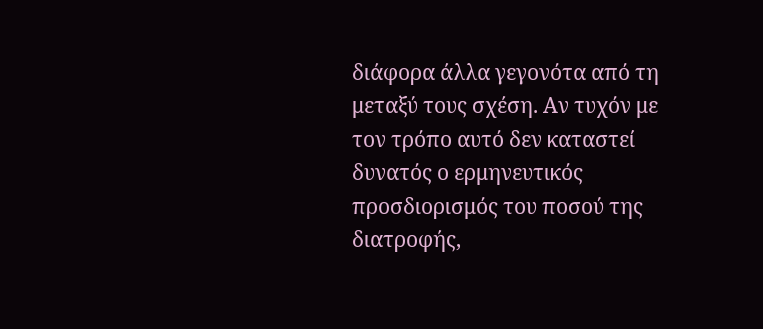διάφορα άλλα γεγονότα από τη μεταξύ τους σχέση. Αν τυχόν με τον τρόπο αυτό δεν καταστεί δυνατός ο ερμηνευτικός προσδιορισμός του ποσού της διατροφής,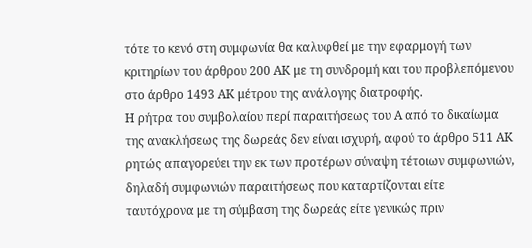τότε το κενό στη συμφωνία θα καλυφθεί με την εφαρμογή των κριτηρίων του άρθρου 200 ΑΚ με τη συνδρομή και του προβλεπόμενου στο άρθρο 1493 ΑΚ μέτρου της ανάλογης διατροφής.
Η ρήτρα του συμβολαίου περί παραιτήσεως του Α από το δικαίωμα της ανακλήσεως της δωρεάς δεν είναι ισχυρή, αφού το άρθρο 511 ΑΚ ρητώς απαγορεύει την εκ των προτέρων σύναψη τέτοιων συμφωνιών, δηλαδή συμφωνιών παραιτήσεως που καταρτίζονται είτε ταυτόχρονα με τη σύμβαση της δωρεάς είτε γενικώς πριν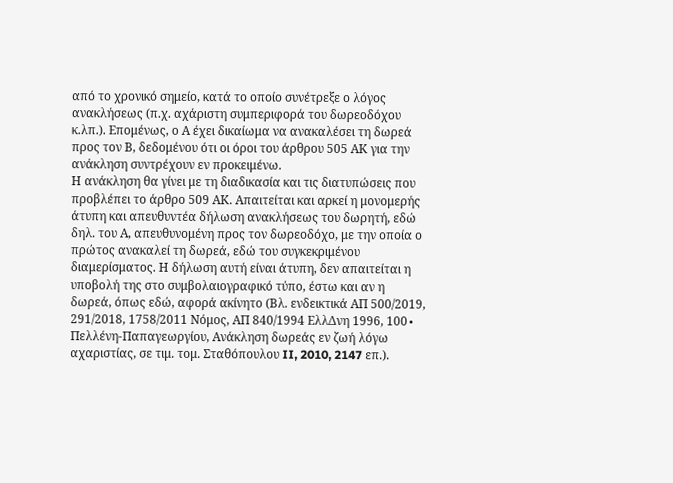από το χρονικό σημείο, κατά το οποίο συνέτρεξε ο λόγος ανακλήσεως (π.χ. αχάριστη συμπεριφορά του δωρεοδόχου κ.λπ.). Επομένως, ο Α έχει δικαίωμα να ανακαλέσει τη δωρεά προς τον Β, δεδομένου ότι οι όροι του άρθρου 505 ΑΚ για την ανάκληση συντρέχουν εν προκειμένω.
Η ανάκληση θα γίνει με τη διαδικασία και τις διατυπώσεις που προβλέπει το άρθρο 509 ΑΚ. Απαιτείται και αρκεί η μονομερής άτυπη και απευθυντέα δήλωση ανακλήσεως του δωρητή, εδώ δηλ. του Α, απευθυνομένη προς τον δωρεοδόχο, με την οποία ο πρώτος ανακαλεί τη δωρεά, εδώ του συγκεκριμένου διαμερίσματος. Η δήλωση αυτή είναι άτυπη, δεν απαιτείται η υποβολή της στο συμβολαιογραφικό τύπο, έστω και αν η δωρεά, όπως εδώ, αφορά ακίνητο (Βλ. ενδεικτικά ΑΠ 500/2019, 291/2018, 1758/2011 Νόμος, ΑΠ 840/1994 ΕλλΔνη 1996, 100∙ Πελλένη-Παπαγεωργίου, Ανάκληση δωρεάς εν ζωή λόγω αχαριστίας, σε τιμ. τομ. Σταθόπουλου II, 2010, 2147 επ.).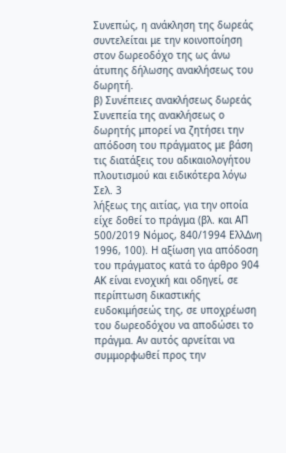Συνεπώς, η ανάκληση της δωρεάς συντελείται με την κοινοποίηση στον δωρεοδόχο της ως άνω άτυπης δήλωσης ανακλήσεως του δωρητή.
β) Συνέπειες ανακλήσεως δωρεάς
Συνεπεία της ανακλήσεως ο δωρητής μπορεί να ζητήσει την απόδοση του πράγματος με βάση τις διατάξεις του αδικαιολογήτου πλουτισμού και ειδικότερα λόγω
Σελ. 3
λήξεως της αιτίας, για την οποία είχε δοθεί το πράγμα (βλ. και ΑΠ 500/2019 Νόμος, 840/1994 ΕλλΔνη 1996, 100). Η αξίωση για απόδοση του πράγματος κατά το άρθρο 904 ΑΚ είναι ενοχική και οδηγεί, σε περίπτωση δικαστικής ευδοκιμήσεώς της, σε υποχρέωση του δωρεοδόχου να αποδώσει το πράγμα. Αν αυτός αρνείται να συμμορφωθεί προς την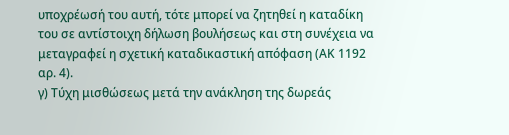υποχρέωσή του αυτή, τότε μπορεί να ζητηθεί η καταδίκη του σε αντίστοιχη δήλωση βουλήσεως και στη συνέχεια να μεταγραφεί η σχετική καταδικαστική απόφαση (ΑΚ 1192 αρ. 4).
γ) Τύχη μισθώσεως μετά την ανάκληση της δωρεάς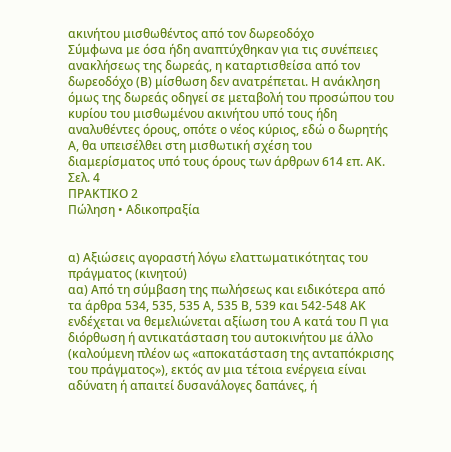ακινήτου μισθωθέντος από τον δωρεοδόχο
Σύμφωνα με όσα ήδη αναπτύχθηκαν για τις συνέπειες ανακλήσεως της δωρεάς, η καταρτισθείσα από τον δωρεοδόχο (Β) μίσθωση δεν ανατρέπεται. Η ανάκληση όμως της δωρεάς οδηγεί σε μεταβολή του προσώπου του κυρίου του μισθωμένου ακινήτου υπό τους ήδη αναλυθέντες όρους, οπότε ο νέος κύριος, εδώ ο δωρητής Α, θα υπεισέλθει στη μισθωτική σχέση του διαμερίσματος υπό τους όρους των άρθρων 614 επ. ΑΚ.
Σελ. 4
ΠΡΑΚΤΙΚΟ 2
Πώληση • Αδικοπραξία


α) Αξιώσεις αγοραστή λόγω ελαττωματικότητας του πράγματος (κινητού)
αα) Από τη σύμβαση της πωλήσεως και ειδικότερα από τα άρθρα 534, 535, 535 Α, 535 Β, 539 και 542-548 ΑΚ ενδέχεται να θεμελιώνεται αξίωση του Α κατά του Π για διόρθωση ή αντικατάσταση του αυτοκινήτου με άλλο (καλούμενη πλέον ως «αποκατάσταση της ανταπόκρισης του πράγματος»), εκτός αν μια τέτοια ενέργεια είναι αδύνατη ή απαιτεί δυσανάλογες δαπάνες, ή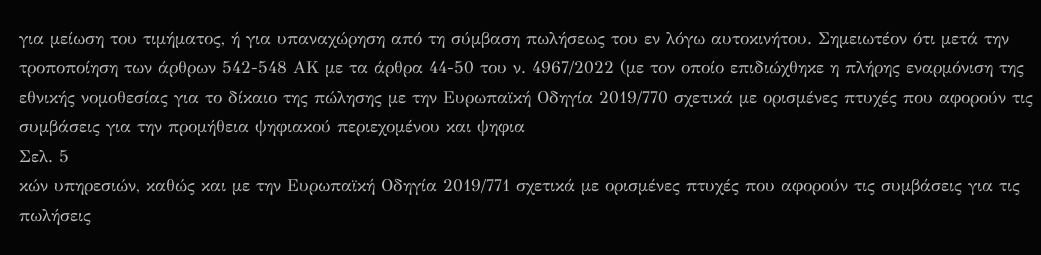για μείωση του τιμήματος, ή για υπαναχώρηση από τη σύμβαση πωλήσεως του εν λόγω αυτοκινήτου. Σημειωτέον ότι μετά την τροποποίηση των άρθρων 542-548 ΑΚ με τα άρθρα 44-50 του ν. 4967/2022 (με τον οποίο επιδιώχθηκε η πλήρης εναρμόνιση της εθνικής νομοθεσίας για το δίκαιο της πώλησης με την Ευρωπαϊκή Οδηγία 2019/770 σχετικά με ορισμένες πτυχές που αφορούν τις συμβάσεις για την προμήθεια ψηφιακού περιεχομένου και ψηφια
Σελ. 5
κών υπηρεσιών, καθώς και με την Ευρωπαϊκή Οδηγία 2019/771 σχετικά με ορισμένες πτυχές που αφορούν τις συμβάσεις για τις πωλήσεις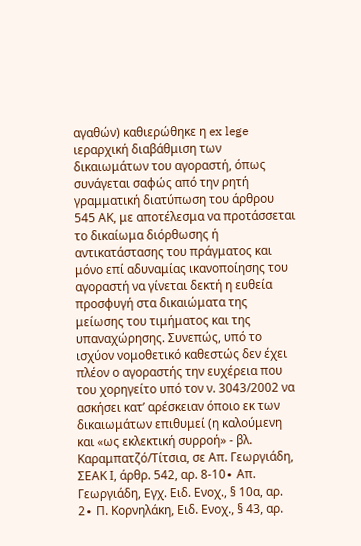αγαθών) καθιερώθηκε η ex lege ιεραρχική διαβάθμιση των δικαιωμάτων του αγοραστή, όπως συνάγεται σαφώς από την ρητή γραμματική διατύπωση του άρθρου 545 ΑΚ, με αποτέλεσμα να προτάσσεται το δικαίωμα διόρθωσης ή αντικατάστασης του πράγματος και μόνο επί αδυναμίας ικανοποίησης του αγοραστή να γίνεται δεκτή η ευθεία προσφυγή στα δικαιώματα της μείωσης του τιμήματος και της υπαναχώρησης. Συνεπώς, υπό το ισχύον νομοθετικό καθεστώς δεν έχει πλέον ο αγοραστής την ευχέρεια που του χορηγείτο υπό τον ν. 3043/2002 να ασκήσει κατ’ αρέσκειαν όποιο εκ των δικαιωμάτων επιθυμεί (η καλούμενη και «ως εκλεκτική συρροή» - βλ. Καραμπατζό/Τίτσια, σε Απ. Γεωργιάδη, ΣΕΑΚ Ι, άρθρ. 542, αρ. 8-10∙ Απ. Γεωργιάδη, Εγχ. Ειδ. Ενοχ., § 10α, αρ. 2∙ Π. Κορνηλάκη, Ειδ. Ενοχ., § 43, αρ.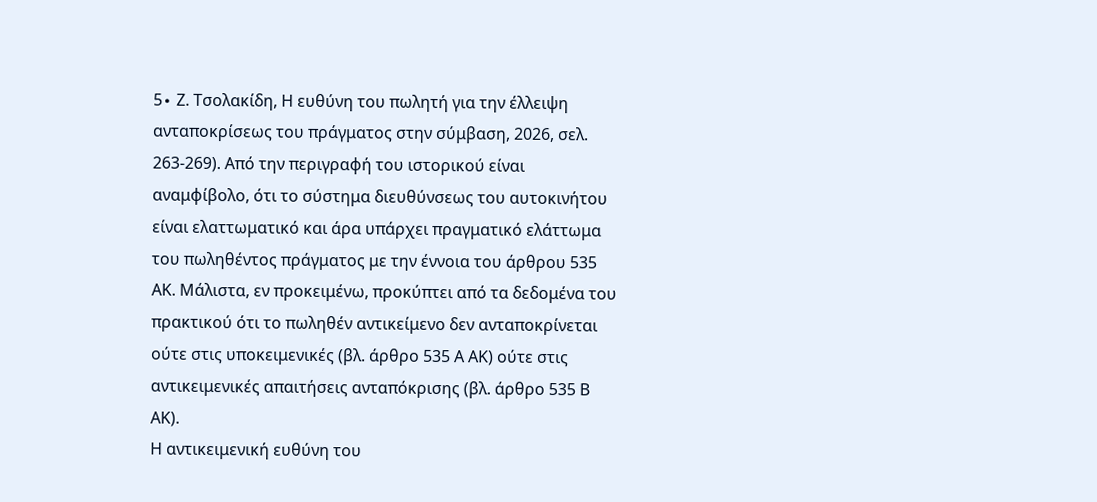5∙ Ζ. Τσολακίδη, Η ευθύνη του πωλητή για την έλλειψη ανταποκρίσεως του πράγματος στην σύμβαση, 2026, σελ. 263-269). Από την περιγραφή του ιστορικού είναι αναμφίβολο, ότι το σύστημα διευθύνσεως του αυτοκινήτου είναι ελαττωματικό και άρα υπάρχει πραγματικό ελάττωμα του πωληθέντος πράγματος με την έννοια του άρθρου 535 ΑΚ. Μάλιστα, εν προκειμένω, προκύπτει από τα δεδομένα του πρακτικού ότι το πωληθέν αντικείμενο δεν ανταποκρίνεται ούτε στις υποκειμενικές (βλ. άρθρο 535 Α ΑΚ) ούτε στις αντικειμενικές απαιτήσεις ανταπόκρισης (βλ. άρθρο 535 Β ΑΚ).
Η αντικειμενική ευθύνη του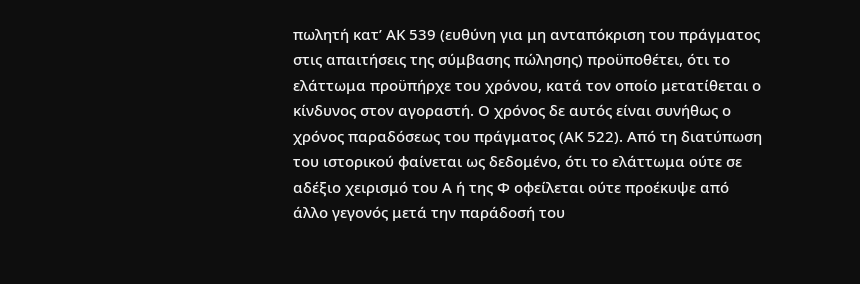πωλητή κατ’ ΑΚ 539 (ευθύνη για μη ανταπόκριση του πράγματος στις απαιτήσεις της σύμβασης πώλησης) προϋποθέτει, ότι το ελάττωμα προϋπήρχε του χρόνου, κατά τον οποίο μετατίθεται ο κίνδυνος στον αγοραστή. Ο χρόνος δε αυτός είναι συνήθως ο χρόνος παραδόσεως του πράγματος (ΑΚ 522). Από τη διατύπωση του ιστορικού φαίνεται ως δεδομένο, ότι το ελάττωμα ούτε σε αδέξιο χειρισμό του Α ή της Φ οφείλεται ούτε προέκυψε από άλλο γεγονός μετά την παράδοσή του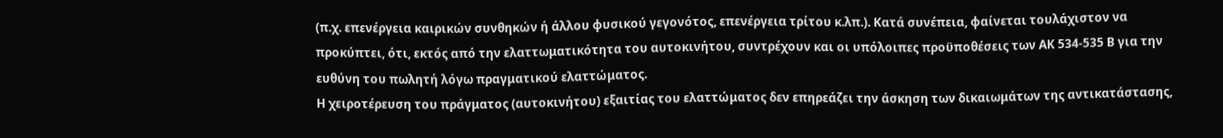(π.χ. επενέργεια καιρικών συνθηκών ή άλλου φυσικού γεγονότος, επενέργεια τρίτου κ.λπ.). Κατά συνέπεια, φαίνεται τουλάχιστον να προκύπτει, ότι, εκτός από την ελαττωματικότητα του αυτοκινήτου, συντρέχουν και οι υπόλοιπες προϋποθέσεις των ΑΚ 534-535 Β για την ευθύνη του πωλητή λόγω πραγματικού ελαττώματος.
Η χειροτέρευση του πράγματος (αυτοκινήτου) εξαιτίας του ελαττώματος δεν επηρεάζει την άσκηση των δικαιωμάτων της αντικατάστασης,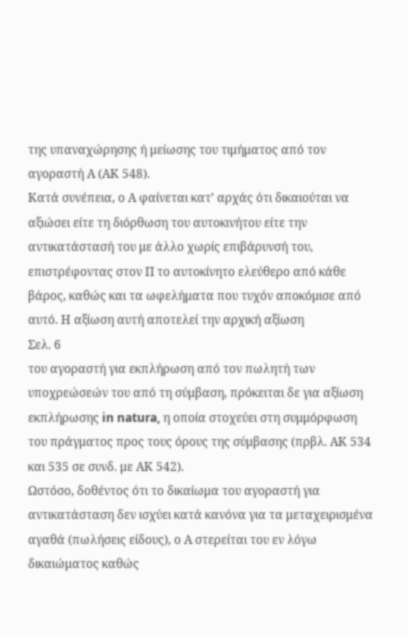της υπαναχώρησης ή μείωσης του τιμήματος από τον αγοραστή Α (ΑΚ 548).
Κατά συνέπεια, ο Α φαίνεται κατ’ αρχάς ότι δικαιούται να αξιώσει είτε τη διόρθωση του αυτοκινήτου είτε την αντικατάστασή του με άλλο χωρίς επιβάρυνσή του, επιστρέφοντας στον Π το αυτοκίνητο ελεύθερο από κάθε βάρος, καθώς και τα ωφελήματα που τυχόν αποκόμισε από αυτό. Η αξίωση αυτή αποτελεί την αρχική αξίωση
Σελ. 6
του αγοραστή για εκπλήρωση από τον πωλητή των υποχρεώσεών του από τη σύμβαση, πρόκειται δε για αξίωση εκπλήρωσης in natura, η οποία στοχεύει στη συμμόρφωση του πράγματος προς τους όρους της σύμβασης (πρβλ. ΑΚ 534 και 535 σε συνδ. με ΑΚ 542).
Ωστόσο, δοθέντος ότι το δικαίωμα του αγοραστή για αντικατάσταση δεν ισχύει κατά κανόνα για τα μεταχειρισμένα αγαθά (πωλήσεις είδους), ο Α στερείται του εν λόγω δικαιώματος καθώς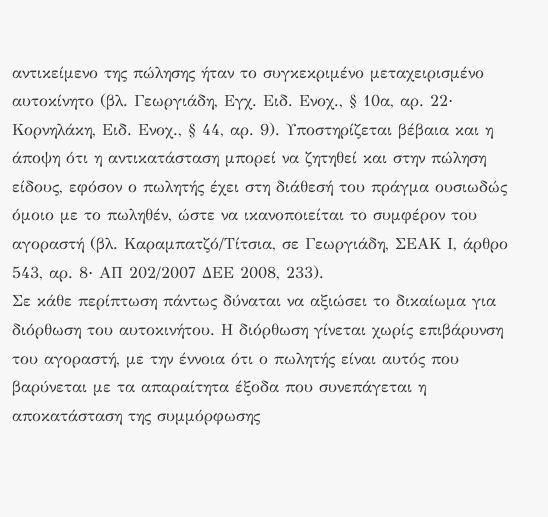αντικείμενο της πώλησης ήταν το συγκεκριμένο μεταχειρισμένο αυτοκίνητο (βλ. Γεωργιάδη, Εγχ. Ειδ. Ενοχ., § 10α, αρ. 22∙ Κορνηλάκη, Ειδ. Ενοχ., § 44, αρ. 9). Υποστηρίζεται βέβαια και η άποψη ότι η αντικατάσταση μπορεί να ζητηθεί και στην πώληση είδους, εφόσον ο πωλητής έχει στη διάθεσή του πράγμα ουσιωδώς όμοιο με το πωληθέν, ώστε να ικανοποιείται το συμφέρον του αγοραστή (βλ. Καραμπατζό/Τίτσια, σε Γεωργιάδη, ΣΕΑΚ Ι, άρθρο 543, αρ. 8∙ ΑΠ 202/2007 ΔΕΕ 2008, 233).
Σε κάθε περίπτωση πάντως δύναται να αξιώσει το δικαίωμα για διόρθωση του αυτοκινήτου. Η διόρθωση γίνεται χωρίς επιβάρυνση του αγοραστή, με την έννοια ότι ο πωλητής είναι αυτός που βαρύνεται με τα απαραίτητα έξοδα που συνεπάγεται η αποκατάσταση της συμμόρφωσης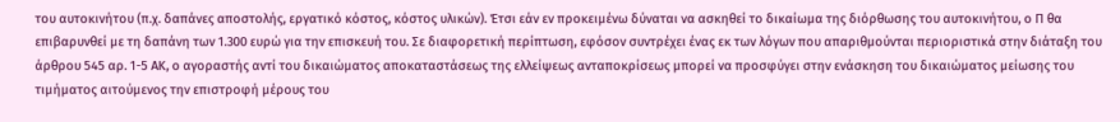του αυτοκινήτου (π.χ. δαπάνες αποστολής, εργατικό κόστος, κόστος υλικών). Έτσι εάν εν προκειμένω δύναται να ασκηθεί το δικαίωμα της διόρθωσης του αυτοκινήτου, ο Π θα επιβαρυνθεί με τη δαπάνη των 1.300 ευρώ για την επισκευή του. Σε διαφορετική περίπτωση, εφόσον συντρέχει ένας εκ των λόγων που απαριθμούνται περιοριστικά στην διάταξη του άρθρου 545 αρ. 1-5 ΑΚ, ο αγοραστής αντί του δικαιώματος αποκαταστάσεως της ελλείψεως ανταποκρίσεως μπορεί να προσφύγει στην ενάσκηση του δικαιώματος μείωσης του τιμήματος αιτούμενος την επιστροφή μέρους του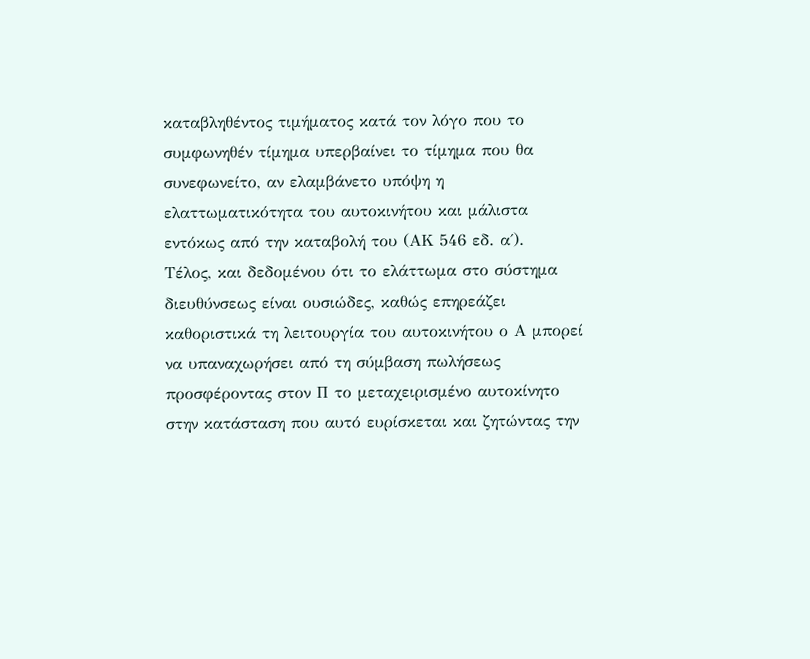καταβληθέντος τιμήματος κατά τον λόγο που το συμφωνηθέν τίμημα υπερβαίνει το τίμημα που θα συνεφωνείτο, αν ελαμβάνετο υπόψη η ελαττωματικότητα του αυτοκινήτου και μάλιστα εντόκως από την καταβολή του (ΑΚ 546 εδ. α΄).
Τέλος, και δεδομένου ότι το ελάττωμα στο σύστημα διευθύνσεως είναι ουσιώδες, καθώς επηρεάζει καθοριστικά τη λειτουργία του αυτοκινήτου ο Α μπορεί να υπαναχωρήσει από τη σύμβαση πωλήσεως προσφέροντας στον Π το μεταχειρισμένο αυτοκίνητο στην κατάσταση που αυτό ευρίσκεται και ζητώντας την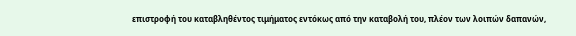επιστροφή του καταβληθέντος τιμήματος εντόκως από την καταβολή του, πλέον των λοιπών δαπανών,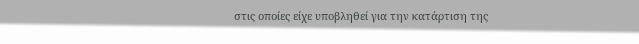στις οποίες είχε υποβληθεί για την κατάρτιση της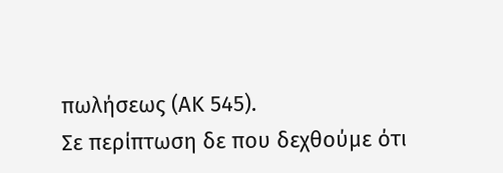πωλήσεως (ΑΚ 545).
Σε περίπτωση δε που δεχθούμε ότι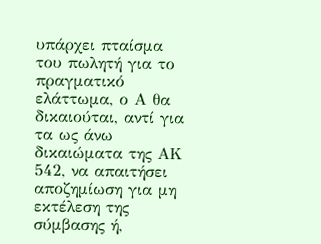υπάρχει πταίσμα του πωλητή για το πραγματικό ελάττωμα, ο Α θα δικαιούται, αντί για τα ως άνω δικαιώματα της ΑΚ 542, να απαιτήσει αποζημίωση για μη εκτέλεση της σύμβασης ή,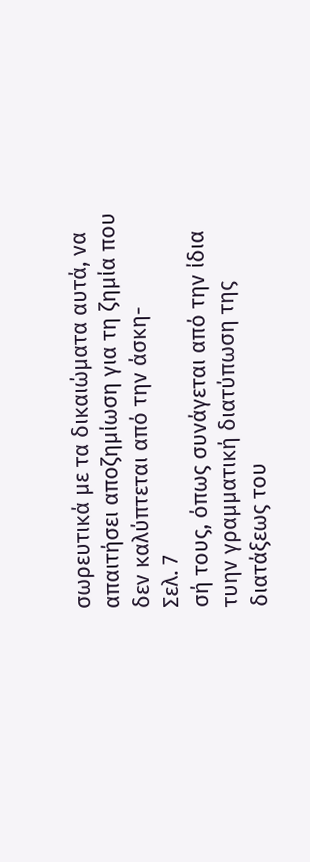σωρευτικά με τα δικαιώματα αυτά, να απαιτήσει αποζημίωση για τη ζημία που δεν καλύπτεται από την άσκη-
Σελ. 7
σή τους, όπως συνάγεται από την ίδια τυην γραμματική διατύπωση της διατάξεως του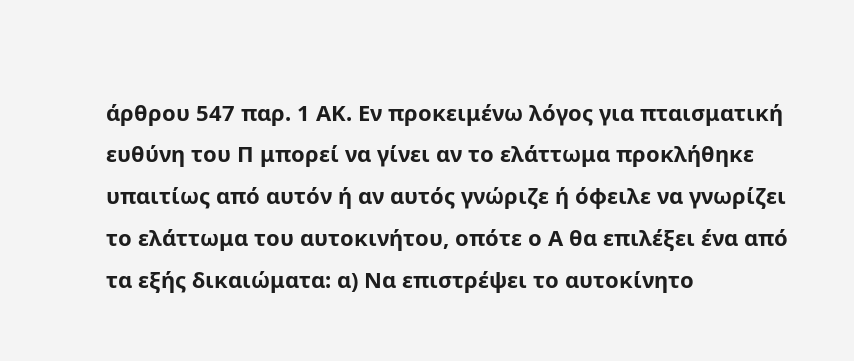άρθρου 547 παρ. 1 ΑΚ. Εν προκειμένω λόγος για πταισματική ευθύνη του Π μπορεί να γίνει αν το ελάττωμα προκλήθηκε υπαιτίως από αυτόν ή αν αυτός γνώριζε ή όφειλε να γνωρίζει το ελάττωμα του αυτοκινήτου, οπότε ο Α θα επιλέξει ένα από τα εξής δικαιώματα: α) Να επιστρέψει το αυτοκίνητο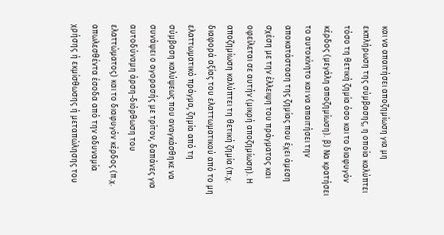και να απαιτήσει αποζημίωση για μη εκπλήρωση της σύμβασης, η οποία καλύπτει τόσο τη θετική ζημία όσο και το διαφυγόν κέρδος (μεγάλη αποζημίωση). β) Να κρατήσει το αυτοκίνητο και να απαιτήσει την αποκατάσταση της ζημίας που έχει άμεση σχέση με την έλλειψη του πράγματος και οφείλεται σε αυτήν (μικρή αποζημίωση). Η αποζημίωση καλύπτει τη θετική ζημία (π.χ. διαφορά αξίας του ελαττωματικού από το μη ελαττωματικό πράγμα, ζημία από τη σύμβαση καλύψεως που αναγκάσθηκε να συνάψει ο αγορασής με τρίτον, δαπάνες για αυτοδύναμη άρση-διόρθωση του ελαττώματος) και το διαφυγόν κέρδος (π.χ. απωλεσθέντα έσοδα από την αδυναμία χρήσης ή εκμίσθωσης ή μεταπώλησης του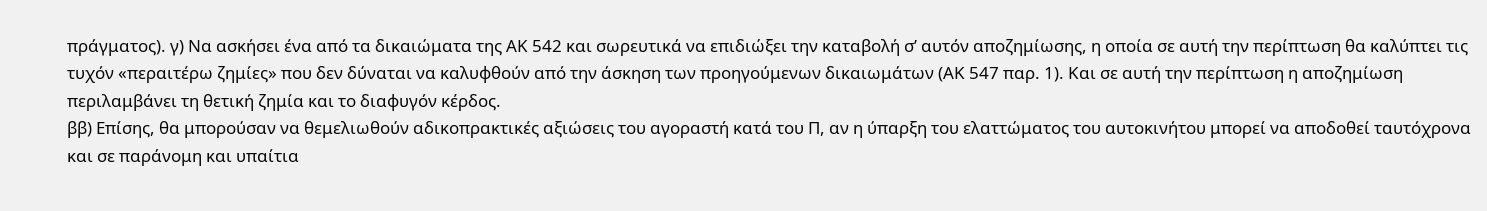πράγματος). γ) Να ασκήσει ένα από τα δικαιώματα της ΑΚ 542 και σωρευτικά να επιδιώξει την καταβολή σ’ αυτόν αποζημίωσης, η οποία σε αυτή την περίπτωση θα καλύπτει τις τυχόν «περαιτέρω ζημίες» που δεν δύναται να καλυφθούν από την άσκηση των προηγούμενων δικαιωμάτων (ΑΚ 547 παρ. 1). Και σε αυτή την περίπτωση η αποζημίωση περιλαμβάνει τη θετική ζημία και το διαφυγόν κέρδος.
ββ) Επίσης, θα μπορούσαν να θεμελιωθούν αδικοπρακτικές αξιώσεις του αγοραστή κατά του Π, αν η ύπαρξη του ελαττώματος του αυτοκινήτου μπορεί να αποδοθεί ταυτόχρονα και σε παράνομη και υπαίτια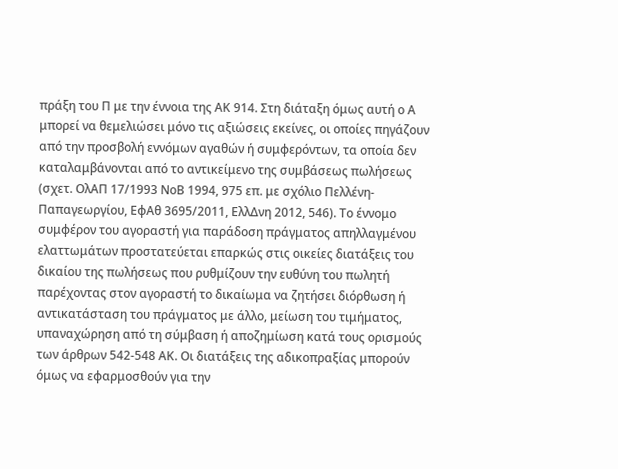πράξη του Π με την έννοια της ΑΚ 914. Στη διάταξη όμως αυτή ο Α μπορεί να θεμελιώσει μόνο τις αξιώσεις εκείνες, οι οποίες πηγάζουν από την προσβολή εννόμων αγαθών ή συμφερόντων, τα οποία δεν καταλαμβάνονται από το αντικείμενο της συμβάσεως πωλήσεως (σχετ. ΟλΑΠ 17/1993 ΝοΒ 1994, 975 επ. με σχόλιο Πελλένη-Παπαγεωργίου, ΕφΑθ 3695/2011, ΕλλΔνη 2012, 546). Το έννομο συμφέρον του αγοραστή για παράδοση πράγματος απηλλαγμένου ελαττωμάτων προστατεύεται επαρκώς στις οικείες διατάξεις του δικαίου της πωλήσεως που ρυθμίζουν την ευθύνη του πωλητή παρέχοντας στον αγοραστή το δικαίωμα να ζητήσει διόρθωση ή αντικατάσταση του πράγματος με άλλο, μείωση του τιμήματος, υπαναχώρηση από τη σύμβαση ή αποζημίωση κατά τους ορισμούς των άρθρων 542-548 ΑΚ. Οι διατάξεις της αδικοπραξίας μπορούν όμως να εφαρμοσθούν για την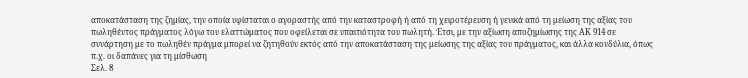αποκατάσταση της ζημίας, την οποία υφίσταται ο αγοραστής από την καταστροφή ή από τη χειροτέρευση ή γενικά από τη μείωση της αξίας του πωληθέντος πράγματος λόγω του ελαττώματος που οφείλεται σε υπαιτιότητα του πωλητή. Έτσι, με την αξίωση αποζημίωσης της ΑΚ 914 σε συνάρτηση με το πωληθέν πράγμα μπορεί να ζητηθούν εκτός από την αποκατάσταση της μείωσης της αξίας του πράγματος, και άλλα κονδύλια, όπως π.χ. οι δαπάνες για τη μίσθωση
Σελ. 8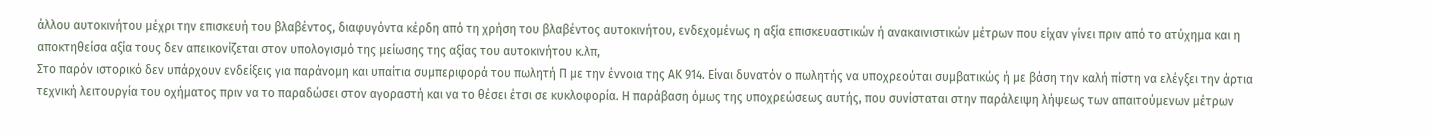άλλου αυτοκινήτου μέχρι την επισκευή του βλαβέντος, διαφυγόντα κέρδη από τη χρήση του βλαβέντος αυτοκινήτου, ενδεχομένως η αξία επισκευαστικών ή ανακαινιστικών μέτρων που είχαν γίνει πριν από το ατύχημα και η αποκτηθείσα αξία τους δεν απεικονίζεται στον υπολογισμό της μείωσης της αξίας του αυτοκινήτου κ.λπ,
Στο παρόν ιστορικό δεν υπάρχουν ενδείξεις για παράνομη και υπαίτια συμπεριφορά του πωλητή Π με την έννοια της ΑΚ 914. Είναι δυνατόν ο πωλητής να υποχρεούται συμβατικώς ή με βάση την καλή πίστη να ελέγξει την άρτια τεχνική λειτουργία του οχήματος πριν να το παραδώσει στον αγοραστή και να το θέσει έτσι σε κυκλοφορία. Η παράβαση όμως της υποχρεώσεως αυτής, που συνίσταται στην παράλειψη λήψεως των απαιτούμενων μέτρων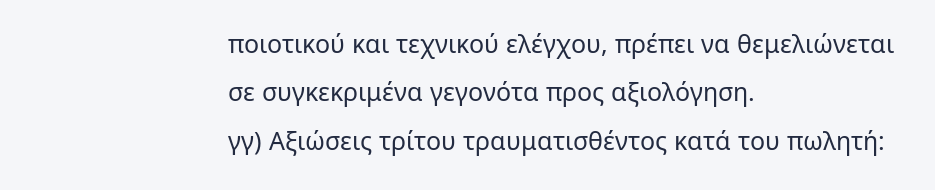ποιοτικού και τεχνικού ελέγχου, πρέπει να θεμελιώνεται σε συγκεκριμένα γεγονότα προς αξιολόγηση.
γγ) Αξιώσεις τρίτου τραυματισθέντος κατά του πωλητή: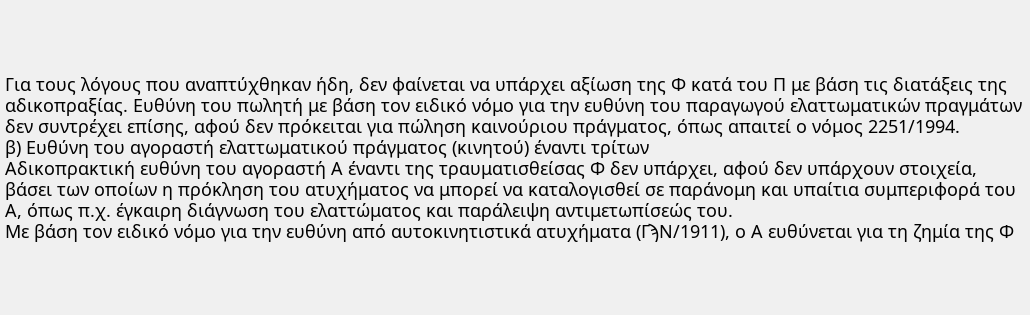Για τους λόγους που αναπτύχθηκαν ήδη, δεν φαίνεται να υπάρχει αξίωση της Φ κατά του Π με βάση τις διατάξεις της αδικοπραξίας. Ευθύνη του πωλητή με βάση τον ειδικό νόμο για την ευθύνη του παραγωγού ελαττωματικών πραγμάτων δεν συντρέχει επίσης, αφού δεν πρόκειται για πώληση καινούριου πράγματος, όπως απαιτεί ο νόμος 2251/1994.
β) Ευθύνη του αγοραστή ελαττωματικού πράγματος (κινητού) έναντι τρίτων
Αδικοπρακτική ευθύνη του αγοραστή Α έναντι της τραυματισθείσας Φ δεν υπάρχει, αφού δεν υπάρχουν στοιχεία, βάσει των οποίων η πρόκληση του ατυχήματος να μπορεί να καταλογισθεί σε παράνομη και υπαίτια συμπεριφορά του Α, όπως π.χ. έγκαιρη διάγνωση του ελαττώματος και παράλειψη αντιμετωπίσεώς του.
Με βάση τον ειδικό νόμο για την ευθύνη από αυτοκινητιστικά ατυχήματα (ΓϡΝ/1911), ο Α ευθύνεται για τη ζημία της Φ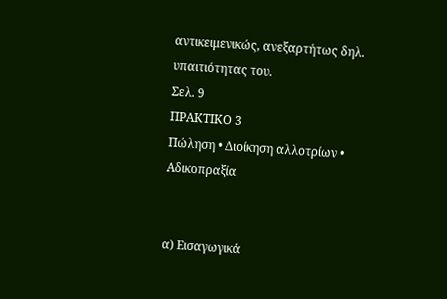αντικειμενικώς, ανεξαρτήτως δηλ. υπαιτιότητας του.
Σελ. 9
ΠΡΑΚΤΙΚΟ 3
Πώληση • Διοίκηση αλλοτρίων • Αδικοπραξία


α) Εισαγωγικά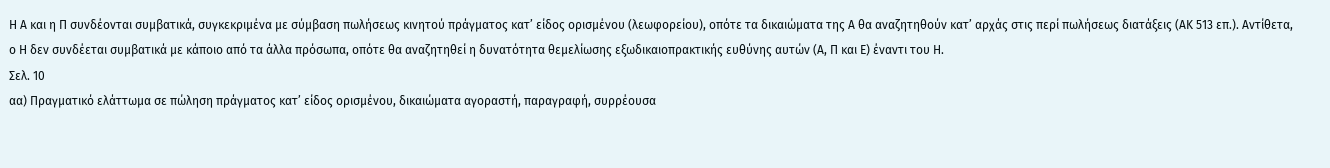Η Α και η Π συνδέονται συμβατικά, συγκεκριμένα με σύμβαση πωλήσεως κινητού πράγματος κατ’ είδος ορισμένου (λεωφορείου), οπότε τα δικαιώματα της Α θα αναζητηθούν κατ’ αρχάς στις περί πωλήσεως διατάξεις (ΑΚ 513 επ.). Αντίθετα, ο Η δεν συνδέεται συμβατικά με κάποιο από τα άλλα πρόσωπα, οπότε θα αναζητηθεί η δυνατότητα θεμελίωσης εξωδικαιοπρακτικής ευθύνης αυτών (Α, Π και Ε) έναντι του Η.
Σελ. 10
αα) Πραγματικό ελάττωμα σε πώληση πράγματος κατ’ είδος ορισμένου, δικαιώματα αγοραστή, παραγραφή, συρρέουσα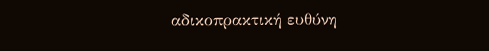αδικοπρακτική ευθύνη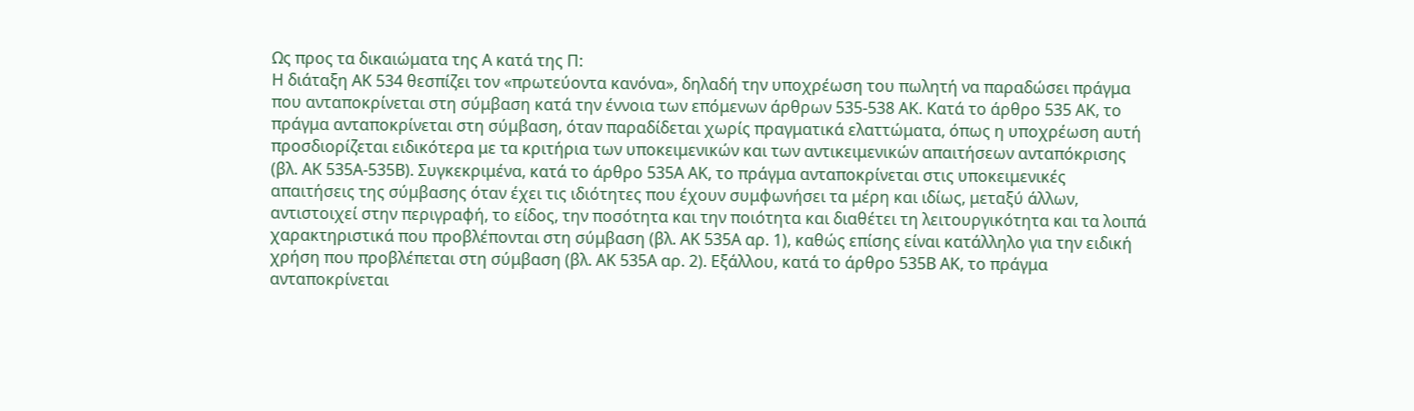Ως προς τα δικαιώματα της Α κατά της Π:
Η διάταξη ΑΚ 534 θεσπίζει τον «πρωτεύοντα κανόνα», δηλαδή την υποχρέωση του πωλητή να παραδώσει πράγμα που ανταποκρίνεται στη σύμβαση κατά την έννοια των επόμενων άρθρων 535-538 ΑΚ. Κατά το άρθρο 535 ΑΚ, το πράγμα ανταποκρίνεται στη σύμβαση, όταν παραδίδεται χωρίς πραγματικά ελαττώματα, όπως η υποχρέωση αυτή προσδιορίζεται ειδικότερα με τα κριτήρια των υποκειμενικών και των αντικειμενικών απαιτήσεων ανταπόκρισης (βλ. ΑΚ 535Α-535Β). Συγκεκριμένα, κατά το άρθρο 535Α ΑΚ, το πράγμα ανταποκρίνεται στις υποκειμενικές απαιτήσεις της σύμβασης όταν έχει τις ιδιότητες που έχουν συμφωνήσει τα μέρη και ιδίως, μεταξύ άλλων, αντιστοιχεί στην περιγραφή, το είδος, την ποσότητα και την ποιότητα και διαθέτει τη λειτουργικότητα και τα λοιπά χαρακτηριστικά που προβλέπονται στη σύμβαση (βλ. ΑΚ 535Α αρ. 1), καθώς επίσης είναι κατάλληλο για την ειδική χρήση που προβλέπεται στη σύμβαση (βλ. ΑΚ 535Α αρ. 2). Εξάλλου, κατά το άρθρο 535Β ΑΚ, το πράγμα ανταποκρίνεται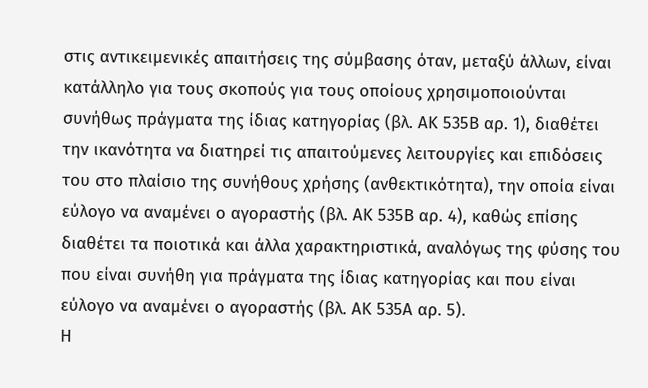στις αντικειμενικές απαιτήσεις της σύμβασης όταν, μεταξύ άλλων, είναι κατάλληλο για τους σκοπούς για τους οποίους χρησιμοποιούνται συνήθως πράγματα της ίδιας κατηγορίας (βλ. ΑΚ 535Β αρ. 1), διαθέτει την ικανότητα να διατηρεί τις απαιτούμενες λειτουργίες και επιδόσεις του στο πλαίσιο της συνήθους χρήσης (ανθεκτικότητα), την οποία είναι εύλογο να αναμένει ο αγοραστής (βλ. ΑΚ 535Β αρ. 4), καθώς επίσης διαθέτει τα ποιοτικά και άλλα χαρακτηριστικά, αναλόγως της φύσης του που είναι συνήθη για πράγματα της ίδιας κατηγορίας και που είναι εύλογο να αναμένει ο αγοραστής (βλ. ΑΚ 535Α αρ. 5).
Η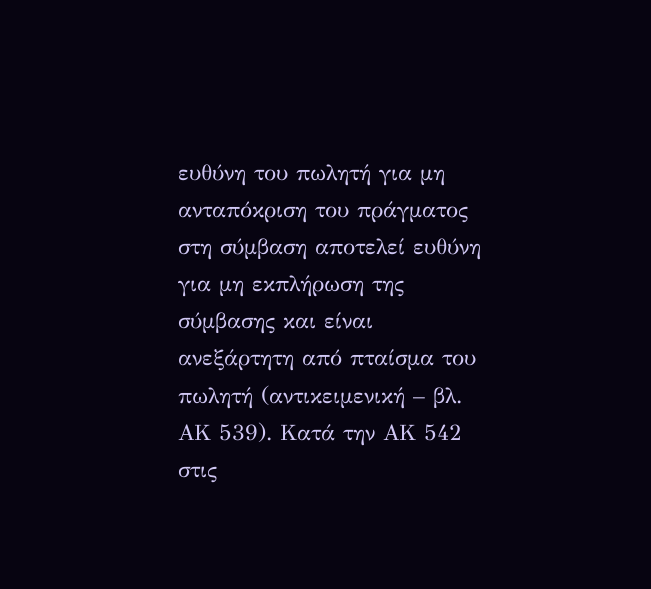ευθύνη του πωλητή για μη ανταπόκριση του πράγματος στη σύμβαση αποτελεί ευθύνη για μη εκπλήρωση της σύμβασης και είναι ανεξάρτητη από πταίσμα του πωλητή (αντικειμενική – βλ. ΑΚ 539). Κατά την ΑΚ 542 στις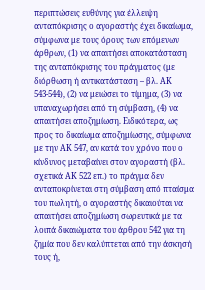περιπτώσεις ευθύνης για έλλειψη ανταπόκρισης ο αγοραστής έχει δικαίωμα, σύμφωνα με τους όρους των επόμενων άρθρων, (1) να απαιτήσει αποκατάσταση της ανταπόκρισης του πράγματος (με διόρθωση ή αντικατάσταση – βλ. ΑΚ 543-544), (2) να μειώσει το τίμημα, (3) να υπαναχωρήσει από τη σύμβαση, (4) να απαιτήσει αποζημίωση. Ειδικότερα, ως προς το δικαίωμα αποζημίωσης, σύμφωνα με την ΑΚ 547, αν κατά τον χρόνο που ο κίνδυνος μεταβαίνει στον αγοραστή (βλ. σχετικά ΑΚ 522 επ.) το πράγμα δεν ανταποκρίνεται στη σύμβαση από πταίσμα του πωλητή, ο αγοραστής δικαιούται να απαιτήσει αποζημίωση σωρευτικά με τα λοιπά δικαιώματα του άρθρου 542 για τη ζημία που δεν καλύπτεται από την άσκησή τους ή,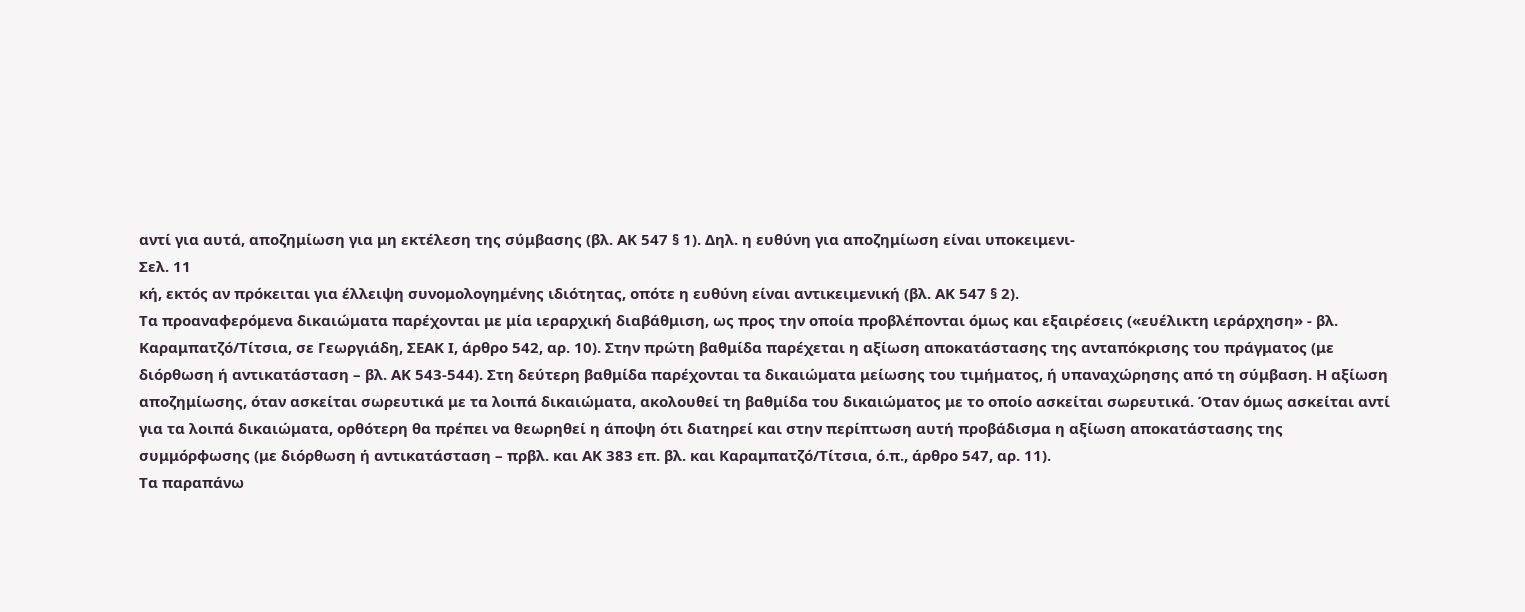αντί για αυτά, αποζημίωση για μη εκτέλεση της σύμβασης (βλ. ΑΚ 547 § 1). Δηλ. η ευθύνη για αποζημίωση είναι υποκειμενι-
Σελ. 11
κή, εκτός αν πρόκειται για έλλειψη συνομολογημένης ιδιότητας, οπότε η ευθύνη είναι αντικειμενική (βλ. ΑΚ 547 § 2).
Τα προαναφερόμενα δικαιώματα παρέχονται με μία ιεραρχική διαβάθμιση, ως προς την οποία προβλέπονται όμως και εξαιρέσεις («ευέλικτη ιεράρχηση» - βλ. Καραμπατζό/Τίτσια, σε Γεωργιάδη, ΣΕΑΚ Ι, άρθρο 542, αρ. 10). Στην πρώτη βαθμίδα παρέχεται η αξίωση αποκατάστασης της ανταπόκρισης του πράγματος (με διόρθωση ή αντικατάσταση – βλ. ΑΚ 543-544). Στη δεύτερη βαθμίδα παρέχονται τα δικαιώματα μείωσης του τιμήματος, ή υπαναχώρησης από τη σύμβαση. Η αξίωση αποζημίωσης, όταν ασκείται σωρευτικά με τα λοιπά δικαιώματα, ακολουθεί τη βαθμίδα του δικαιώματος με το οποίο ασκείται σωρευτικά. Όταν όμως ασκείται αντί για τα λοιπά δικαιώματα, ορθότερη θα πρέπει να θεωρηθεί η άποψη ότι διατηρεί και στην περίπτωση αυτή προβάδισμα η αξίωση αποκατάστασης της συμμόρφωσης (με διόρθωση ή αντικατάσταση – πρβλ. και ΑΚ 383 επ. βλ. και Καραμπατζό/Τίτσια, ό.π., άρθρο 547, αρ. 11).
Τα παραπάνω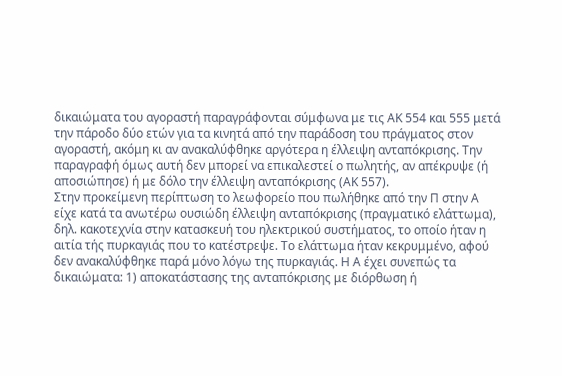δικαιώματα του αγοραστή παραγράφονται σύμφωνα με τις ΑΚ 554 και 555 μετά την πάροδο δύο ετών για τα κινητά από την παράδοση του πράγματος στον αγοραστή, ακόμη κι αν ανακαλύφθηκε αργότερα η έλλειψη ανταπόκρισης. Την παραγραφή όμως αυτή δεν μπορεί να επικαλεστεί ο πωλητής, αν απέκρυψε (ή αποσιώπησε) ή με δόλο την έλλειψη ανταπόκρισης (ΑΚ 557).
Στην προκείμενη περίπτωση το λεωφορείο που πωλήθηκε από την Π στην Α είχε κατά τα ανωτέρω ουσιώδη έλλειψη ανταπόκρισης (πραγματικό ελάττωμα), δηλ. κακοτεχνία στην κατασκευή του ηλεκτρικού συστήματος, το οποίο ήταν η αιτία τής πυρκαγιάς που το κατέστρεψε. Το ελάττωμα ήταν κεκρυμμένο, αφού δεν ανακαλύφθηκε παρά μόνο λόγω της πυρκαγιάς. Η Α έχει συνεπώς τα δικαιώματα: 1) αποκατάστασης της ανταπόκρισης με διόρθωση ή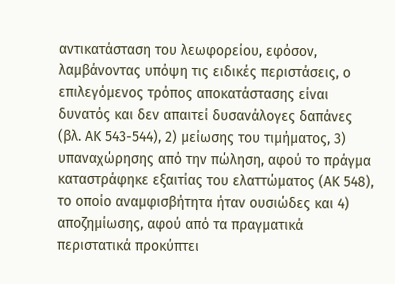αντικατάσταση του λεωφορείου, εφόσον, λαμβάνοντας υπόψη τις ειδικές περιστάσεις, ο επιλεγόμενος τρόπος αποκατάστασης είναι δυνατός και δεν απαιτεί δυσανάλογες δαπάνες (βλ. ΑΚ 543-544), 2) μείωσης του τιμήματος, 3) υπαναχώρησης από την πώληση, αφού το πράγμα καταστράφηκε εξαιτίας του ελαττώματος (ΑΚ 548), το οποίο αναμφισβήτητα ήταν ουσιώδες και 4) αποζημίωσης, αφού από τα πραγματικά περιστατικά προκύπτει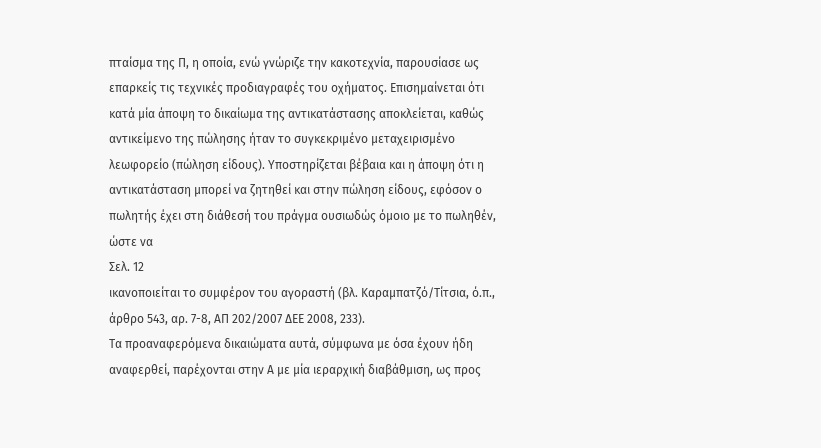πταίσμα της Π, η οποία, ενώ γνώριζε την κακοτεχνία, παρουσίασε ως επαρκείς τις τεχνικές προδιαγραφές του οχήματος. Επισημαίνεται ότι κατά μία άποψη το δικαίωμα της αντικατάστασης αποκλείεται, καθώς αντικείμενο της πώλησης ήταν το συγκεκριμένο μεταχειρισμένο λεωφορείο (πώληση είδους). Υποστηρίζεται βέβαια και η άποψη ότι η αντικατάσταση μπορεί να ζητηθεί και στην πώληση είδους, εφόσον ο πωλητής έχει στη διάθεσή του πράγμα ουσιωδώς όμοιο με το πωληθέν, ώστε να
Σελ. 12
ικανοποιείται το συμφέρον του αγοραστή (βλ. Καραμπατζό/Τίτσια, ό.π., άρθρο 543, αρ. 7-8, ΑΠ 202/2007 ΔΕΕ 2008, 233).
Τα προαναφερόμενα δικαιώματα αυτά, σύμφωνα με όσα έχουν ήδη αναφερθεί, παρέχονται στην Α με μία ιεραρχική διαβάθμιση, ως προς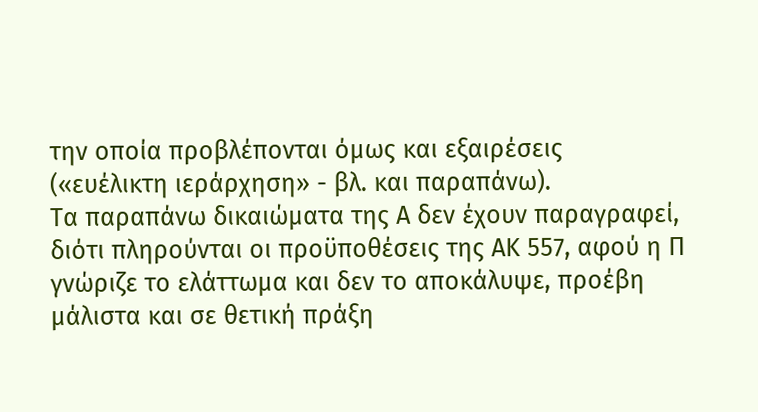την οποία προβλέπονται όμως και εξαιρέσεις («ευέλικτη ιεράρχηση» - βλ. και παραπάνω).
Τα παραπάνω δικαιώματα της Α δεν έχουν παραγραφεί, διότι πληρούνται οι προϋποθέσεις της ΑΚ 557, αφού η Π γνώριζε το ελάττωμα και δεν το αποκάλυψε, προέβη μάλιστα και σε θετική πράξη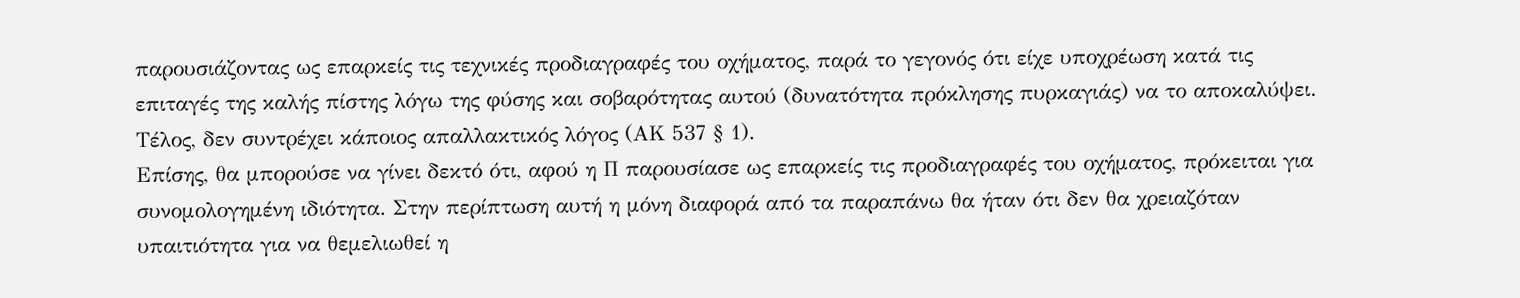παρουσιάζοντας ως επαρκείς τις τεχνικές προδιαγραφές του οχήματος, παρά το γεγονός ότι είχε υποχρέωση κατά τις επιταγές της καλής πίστης λόγω της φύσης και σοβαρότητας αυτού (δυνατότητα πρόκλησης πυρκαγιάς) να το αποκαλύψει. Τέλος, δεν συντρέχει κάποιος απαλλακτικός λόγος (ΑΚ 537 § 1).
Επίσης, θα μπορούσε να γίνει δεκτό ότι, αφού η Π παρουσίασε ως επαρκείς τις προδιαγραφές του οχήματος, πρόκειται για συνομολογημένη ιδιότητα. Στην περίπτωση αυτή η μόνη διαφορά από τα παραπάνω θα ήταν ότι δεν θα χρειαζόταν υπαιτιότητα για να θεμελιωθεί η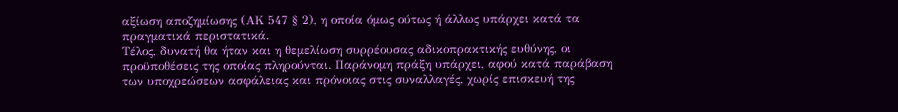αξίωση αποζημίωσης (ΑΚ 547 § 2), η οποία όμως ούτως ή άλλως υπάρχει κατά τα πραγματικά περιστατικά.
Τέλος, δυνατή θα ήταν και η θεμελίωση συρρέουσας αδικοπρακτικής ευθύνης, οι προϋποθέσεις της οποίας πληρούνται. Παράνομη πράξη υπάρχει, αφού κατά παράβαση των υποχρεώσεων ασφάλειας και πρόνοιας στις συναλλαγές, χωρίς επισκευή της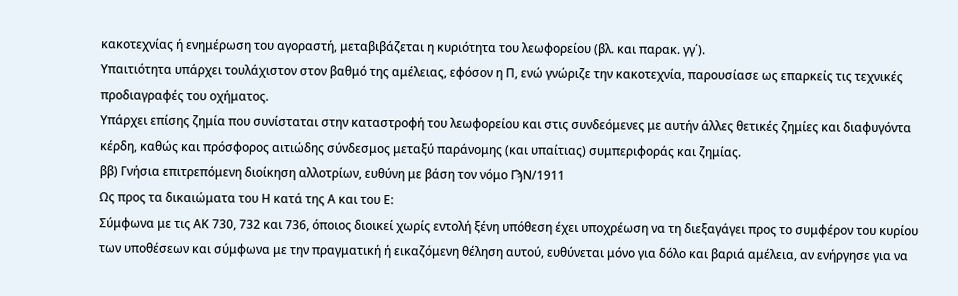κακοτεχνίας ή ενημέρωση του αγοραστή, μεταβιβάζεται η κυριότητα του λεωφορείου (βλ. και παρακ. γγ΄).
Υπαιτιότητα υπάρχει τουλάχιστον στον βαθμό της αμέλειας, εφόσον η Π, ενώ γνώριζε την κακοτεχνία, παρουσίασε ως επαρκείς τις τεχνικές προδιαγραφές του οχήματος.
Υπάρχει επίσης ζημία που συνίσταται στην καταστροφή του λεωφορείου και στις συνδεόμενες με αυτήν άλλες θετικές ζημίες και διαφυγόντα κέρδη, καθώς και πρόσφορος αιτιώδης σύνδεσμος μεταξύ παράνομης (και υπαίτιας) συμπεριφοράς και ζημίας.
ββ) Γνήσια επιτρεπόμενη διοίκηση αλλοτρίων, ευθύνη με βάση τον νόμο ΓϡΝ/1911
Ως προς τα δικαιώματα του Η κατά της Α και του Ε:
Σύμφωνα με τις ΑΚ 730, 732 και 736, όποιος διοικεί χωρίς εντολή ξένη υπόθεση έχει υποχρέωση να τη διεξαγάγει προς το συμφέρον του κυρίου των υποθέσεων και σύμφωνα με την πραγματική ή εικαζόμενη θέληση αυτού, ευθύνεται μόνο για δόλο και βαριά αμέλεια, αν ενήργησε για να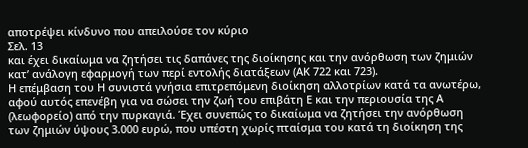αποτρέψει κίνδυνο που απειλούσε τον κύριο
Σελ. 13
και έχει δικαίωμα να ζητήσει τις δαπάνες της διοίκησης και την ανόρθωση των ζημιών κατ’ ανάλογη εφαρμογή των περί εντολής διατάξεων (ΑΚ 722 και 723).
Η επέμβαση του Η συνιστά γνήσια επιτρεπόμενη διοίκηση αλλοτρίων κατά τα ανωτέρω, αφού αυτός επενέβη για να σώσει την ζωή του επιβάτη Ε και την περιουσία της Α (λεωφορείο) από την πυρκαγιά. Έχει συνεπώς το δικαίωμα να ζητήσει την ανόρθωση των ζημιών ύψους 3.000 ευρώ, που υπέστη χωρίς πταίσμα του κατά τη διοίκηση της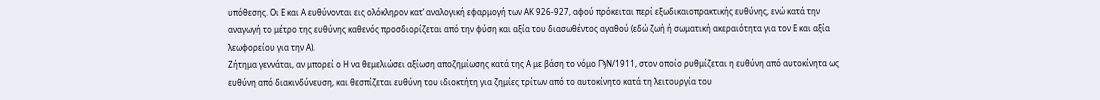υπόθεσης. Οι Ε και Α ευθύνονται εις ολόκληρον κατ’ αναλογική εφαρμογή των ΑΚ 926-927, αφού πρόκειται περί εξωδικαιοπρακτικής ευθύνης, ενώ κατά την αναγωγή το μέτρο της ευθύνης καθενός προσδιορίζεται από την φύση και αξία του διασωθέντος αγαθού (εδώ ζωή ή σωματική ακεραιότητα για τον Ε και αξία λεωφορείου για την Α).
Ζήτημα γεννάται, αν μπορεί ο Η να θεμελιώσει αξίωση αποζημίωσης κατά της Α με βάση το νόμο ΓϡΝ/1911, στον οποίο ρυθμίζεται η ευθύνη από αυτοκίνητα ως ευθύνη από διακινδύνευση, και θεσπίζεται ευθύνη του ιδιοκτήτη για ζημίες τρίτων από το αυτοκίνητο κατά τη λειτουργία του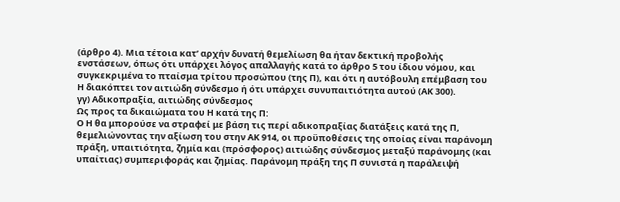(άρθρο 4). Μια τέτοια κατ’ αρχήν δυνατή θεμελίωση θα ήταν δεκτική προβολής ενστάσεων, όπως ότι υπάρχει λόγος απαλλαγής κατά το άρθρο 5 του ίδιου νόμου, και συγκεκριμένα το πταίσμα τρίτου προσώπου (της Π), και ότι η αυτόβουλη επέμβαση του Η διακόπτει τον αιτιώδη σύνδεσμο ή ότι υπάρχει συνυπαιτιότητα αυτού (ΑΚ 300).
γγ) Αδικοπραξία, αιτιώδης σύνδεσμος
Ως προς τα δικαιώματα του Η κατά της Π:
Ο Η θα μπορούσε να στραφεί με βάση τις περί αδικοπραξίας διατάξεις κατά της Π, θεμελιώνοντας την αξίωση του στην ΑΚ 914, οι προϋποθέσεις της οποίας είναι παράνομη πράξη, υπαιτιότητα, ζημία και (πρόσφορος) αιτιώδης σύνδεσμος μεταξύ παράνομης (και υπαίτιας) συμπεριφοράς και ζημίας. Παράνομη πράξη της Π συνιστά η παράλειψή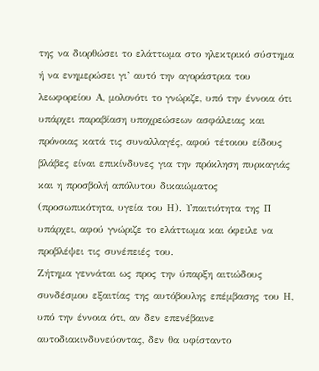της να διορθώσει το ελάττωμα στο ηλεκτρικό σύστημα ή να ενημερώσει γι’ αυτό την αγοράστρια του λεωφορείου Α, μολονότι το γνώριζε, υπό την έννοια ότι υπάρχει παραβίαση υποχρεώσεων ασφάλειας και πρόνοιας κατά τις συναλλαγές, αφού τέτοιου είδους βλάβες είναι επικίνδυνες για την πρόκληση πυρκαγιάς και η προσβολή απόλυτου δικαιώματος (προσωπικότητα, υγεία του Η). Υπαιτιότητα της Π υπάρχει, αφού γνώριζε το ελάττωμα και όφειλε να προβλέψει τις συνέπειές του.
Ζήτημα γεννάται ως προς την ύπαρξη αιτιώδους συνδέσμου εξαιτίας της αυτόβουλης επέμβασης του Η, υπό την έννοια ότι, αν δεν επενέβαινε αυτοδιακινδυνεύοντας, δεν θα υφίσταντο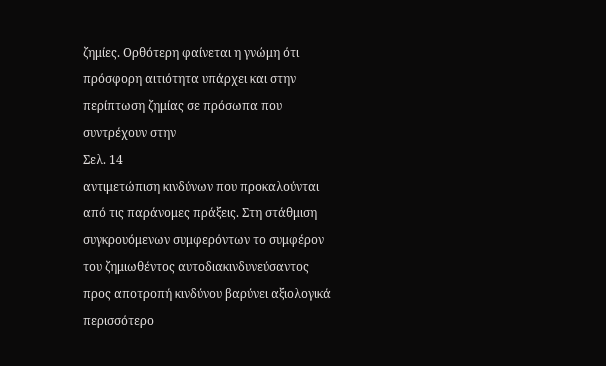ζημίες. Ορθότερη φαίνεται η γνώμη ότι πρόσφορη αιτιότητα υπάρχει και στην περίπτωση ζημίας σε πρόσωπα που συντρέχουν στην
Σελ. 14
αντιμετώπιση κινδύνων που προκαλούνται από τις παράνομες πράξεις. Στη στάθμιση συγκρουόμενων συμφερόντων το συμφέρον του ζημιωθέντος αυτοδιακινδυνεύσαντος προς αποτροπή κινδύνου βαρύνει αξιολογικά περισσότερο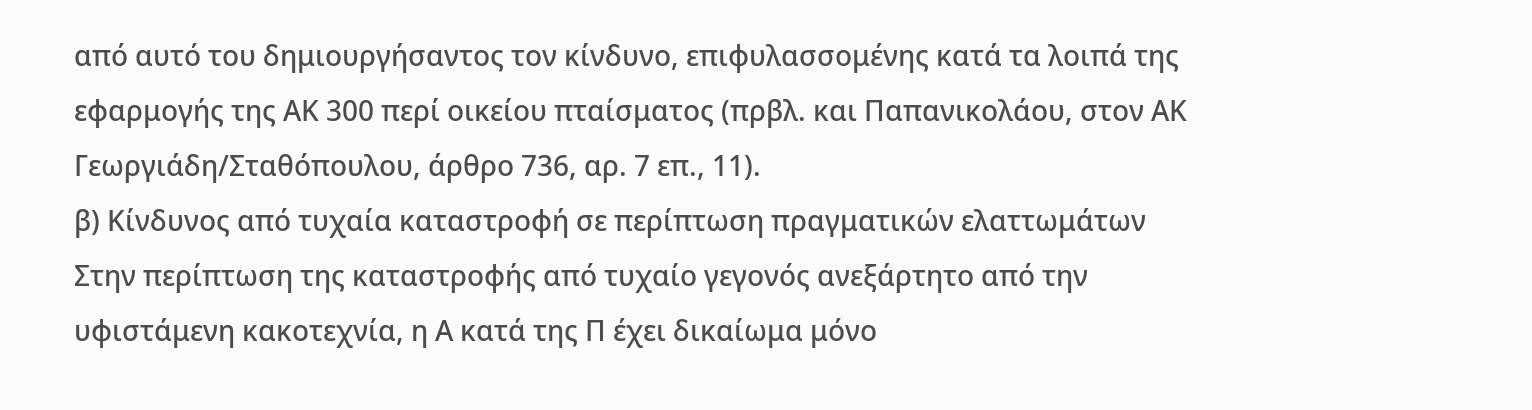από αυτό του δημιουργήσαντος τον κίνδυνο, επιφυλασσομένης κατά τα λοιπά της εφαρμογής της ΑΚ 300 περί οικείου πταίσματος (πρβλ. και Παπανικολάου, στον ΑΚ Γεωργιάδη/Σταθόπουλου, άρθρο 736, αρ. 7 επ., 11).
β) Κίνδυνος από τυχαία καταστροφή σε περίπτωση πραγματικών ελαττωμάτων
Στην περίπτωση της καταστροφής από τυχαίο γεγονός ανεξάρτητο από την υφιστάμενη κακοτεχνία, η Α κατά της Π έχει δικαίωμα μόνο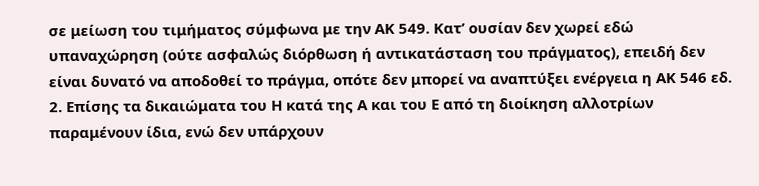σε μείωση του τιμήματος σύμφωνα με την ΑΚ 549. Κατ’ ουσίαν δεν χωρεί εδώ υπαναχώρηση (ούτε ασφαλώς διόρθωση ή αντικατάσταση του πράγματος), επειδή δεν είναι δυνατό να αποδοθεί το πράγμα, οπότε δεν μπορεί να αναπτύξει ενέργεια η ΑΚ 546 εδ. 2. Επίσης τα δικαιώματα του Η κατά της Α και του Ε από τη διοίκηση αλλοτρίων παραμένουν ίδια, ενώ δεν υπάρχουν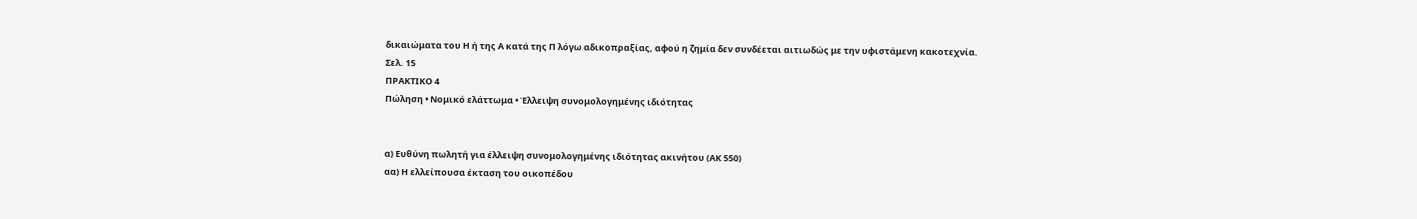δικαιώματα του Η ή της Α κατά της Π λόγω αδικοπραξίας, αφού η ζημία δεν συνδέεται αιτιωδώς με την υφιστάμενη κακοτεχνία.
Σελ. 15
ΠΡΑΚΤΙΚΟ 4
Πώληση • Nομικό ελάττωμα • Έλλειψη συνομολογημένης ιδιότητας


α) Ευθύνη πωλητή για έλλειψη συνομολογημένης ιδιότητας ακινήτου (ΑΚ 550)
αα) Η ελλείπουσα έκταση του οικοπέδου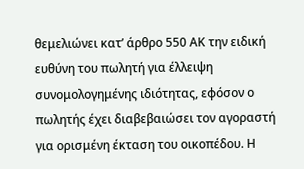θεμελιώνει κατ’ άρθρο 550 ΑΚ την ειδική ευθύνη του πωλητή για έλλειψη συνομολογημένης ιδιότητας, εφόσον ο πωλητής έχει διαβεβαιώσει τον αγοραστή για ορισμένη έκταση του οικοπέδου. Η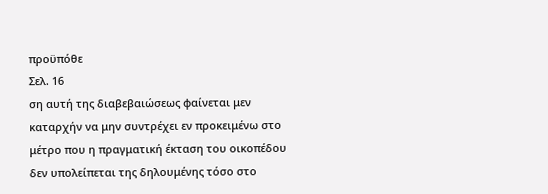προϋπόθε
Σελ. 16
ση αυτή της διαβεβαιώσεως φαίνεται μεν καταρχήν να μην συντρέχει εν προκειμένω στο μέτρο που η πραγματική έκταση του οικοπέδου δεν υπολείπεται της δηλουμένης τόσο στο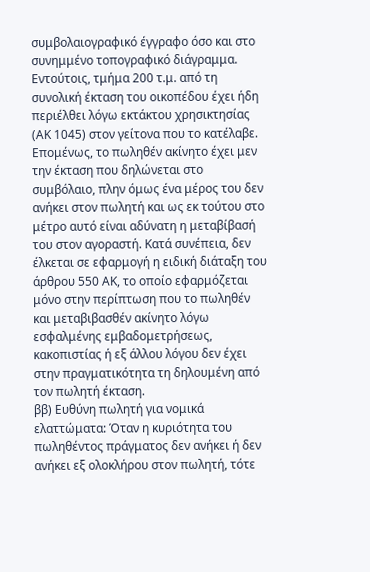συμβολαιογραφικό έγγραφο όσο και στο συνημμένο τοπογραφικό διάγραμμα. Εντούτοις, τμήμα 200 τ.μ. από τη συνολική έκταση του οικοπέδου έχει ήδη περιέλθει λόγω εκτάκτου χρησικτησίας (ΑΚ 1045) στον γείτονα που το κατέλαβε. Επομένως, το πωληθέν ακίνητο έχει μεν την έκταση που δηλώνεται στο συμβόλαιο, πλην όμως ένα μέρος του δεν ανήκει στον πωλητή και ως εκ τούτου στο μέτρο αυτό είναι αδύνατη η μεταβίβασή του στον αγοραστή. Κατά συνέπεια, δεν έλκεται σε εφαρμογή η ειδική διάταξη του άρθρου 550 ΑΚ, το οποίο εφαρμόζεται μόνο στην περίπτωση που το πωληθέν και μεταβιβασθέν ακίνητο λόγω εσφαλμένης εμβαδομετρήσεως, κακοπιστίας ή εξ άλλου λόγου δεν έχει στην πραγματικότητα τη δηλουμένη από τον πωλητή έκταση.
ββ) Ευθύνη πωλητή για νομικά ελαττώματα: Όταν η κυριότητα του πωληθέντος πράγματος δεν ανήκει ή δεν ανήκει εξ ολοκλήρου στον πωλητή, τότε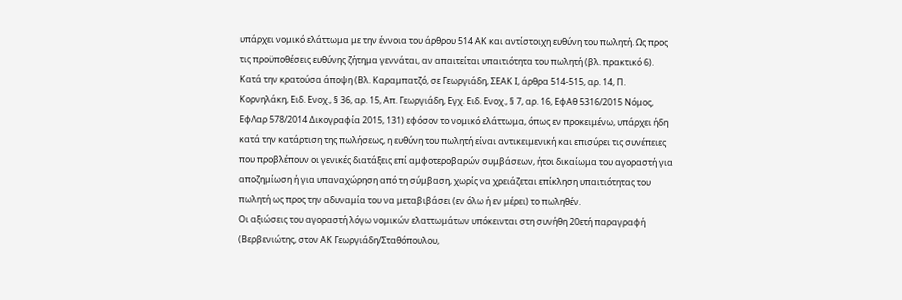υπάρχει νομικό ελάττωμα με την έννοια του άρθρου 514 ΑΚ και αντίστοιχη ευθύνη του πωλητή. Ως προς τις προϋποθέσεις ευθύνης ζήτημα γεννάται, αν απαιτείται υπαιτιότητα του πωλητή (βλ. πρακτικό 6). Κατά την κρατούσα άποψη (Bλ. Καραμπατζό, σε Γεωργιάδη, ΣΕΑΚ Ι, άρθρα 514-515, αρ. 14, Π. Κορνηλάκη, Ειδ. Ενοχ., § 36, αρ. 15, Απ. Γεωργιάδη, Εγχ. Ειδ. Ενοχ., § 7, αρ. 16, ΕφΑθ 5316/2015 Νόμος, ΕφΛαρ 578/2014 Δικογραφία 2015, 131) εφόσον το νομικό ελάττωμα, όπως εν προκειμένω, υπάρχει ήδη κατά την κατάρτιση της πωλήσεως, η ευθύνη του πωλητή είναι αντικειμενική και επισύρει τις συνέπειες που προβλέπουν οι γενικές διατάξεις επί αμφοτεροβαρών συμβάσεων, ήτοι δικαίωμα του αγοραστή για αποζημίωση ή για υπαναχώρηση από τη σύμβαση, χωρίς να χρειάζεται επίκληση υπαιτιότητας του πωλητή ως προς την αδυναμία του να μεταβιβάσει (εν όλω ή εν μέρει) το πωληθέν.
Οι αξιώσεις του αγοραστή λόγω νομικών ελαττωμάτων υπόκεινται στη συνήθη 20ετή παραγραφή (Βερβενιώτης, στον ΑΚ Γεωργιάδη/Σταθόπουλου,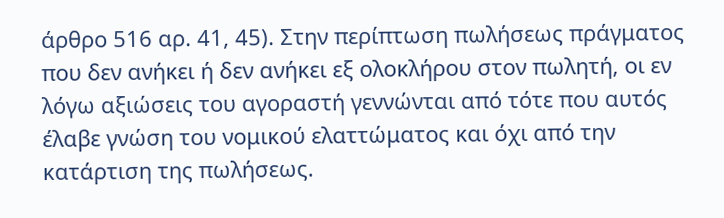άρθρο 516 αρ. 41, 45). Στην περίπτωση πωλήσεως πράγματος που δεν ανήκει ή δεν ανήκει εξ ολοκλήρου στον πωλητή, οι εν λόγω αξιώσεις του αγοραστή γεννώνται από τότε που αυτός έλαβε γνώση του νομικού ελαττώματος και όχι από την κατάρτιση της πωλήσεως.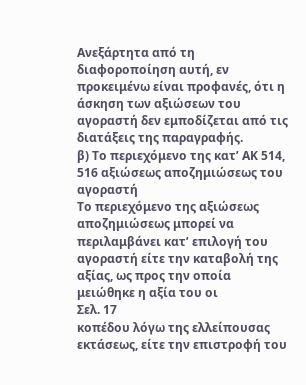Ανεξάρτητα από τη διαφοροποίηση αυτή, εν προκειμένω είναι προφανές, ότι η άσκηση των αξιώσεων του αγοραστή δεν εμποδίζεται από τις διατάξεις της παραγραφής.
β) Το περιεχόμενο της κατ’ ΑΚ 514, 516 αξιώσεως αποζημιώσεως του αγοραστή
Το περιεχόμενο της αξιώσεως αποζημιώσεως μπορεί να περιλαμβάνει κατ’ επιλογή του αγοραστή είτε την καταβολή της αξίας, ως προς την οποία μειώθηκε η αξία του οι
Σελ. 17
κοπέδου λόγω της ελλείπουσας εκτάσεως, είτε την επιστροφή του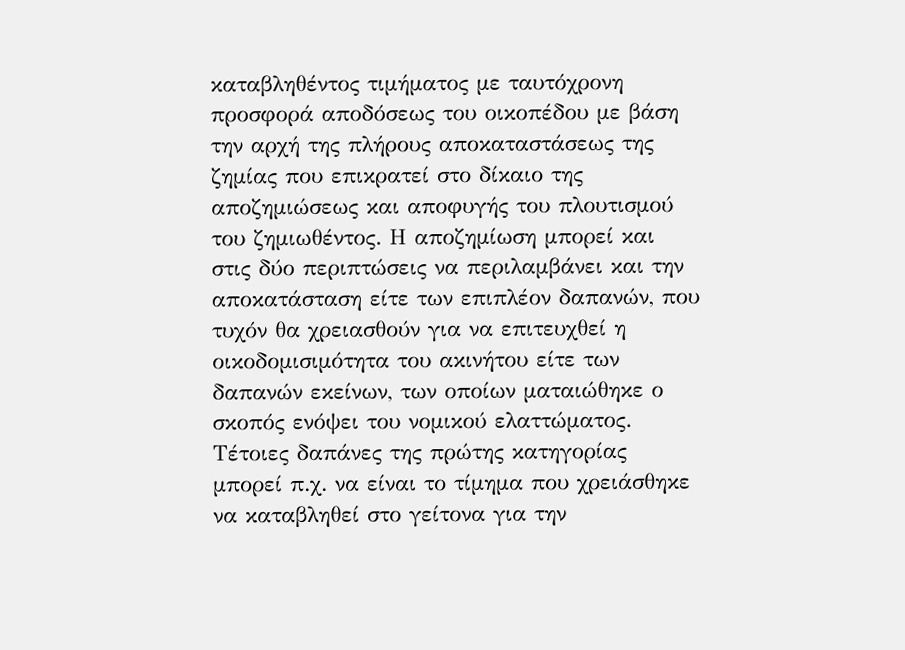καταβληθέντος τιμήματος με ταυτόχρονη προσφορά αποδόσεως του οικοπέδου με βάση την αρχή της πλήρους αποκαταστάσεως της ζημίας που επικρατεί στο δίκαιο της αποζημιώσεως και αποφυγής του πλουτισμού του ζημιωθέντος. Η αποζημίωση μπορεί και στις δύο περιπτώσεις να περιλαμβάνει και την αποκατάσταση είτε των επιπλέον δαπανών, που τυχόν θα χρειασθούν για να επιτευχθεί η οικοδομισιμότητα του ακινήτου είτε των δαπανών εκείνων, των οποίων ματαιώθηκε ο σκοπός ενόψει του νομικού ελαττώματος. Τέτοιες δαπάνες της πρώτης κατηγορίας μπορεί π.χ. να είναι το τίμημα που χρειάσθηκε να καταβληθεί στο γείτονα για την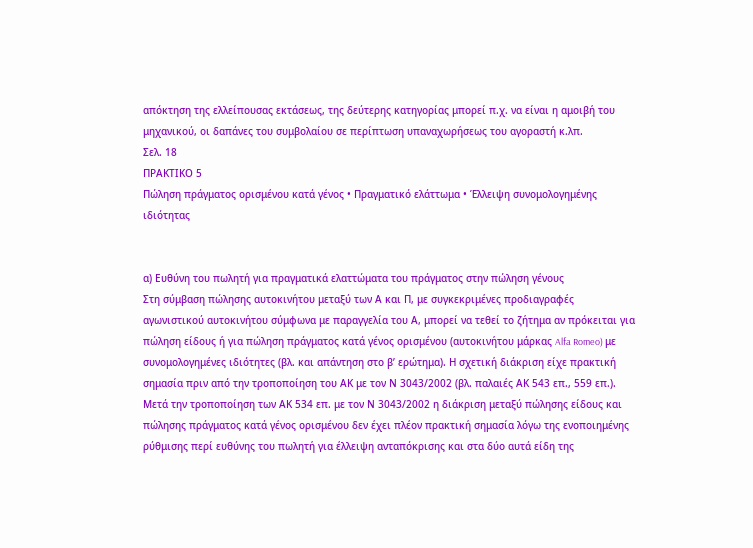απόκτηση της ελλείπουσας εκτάσεως, της δεύτερης κατηγορίας μπορεί π.χ. να είναι η αμοιβή του μηχανικού, οι δαπάνες του συμβολαίου σε περίπτωση υπαναχωρήσεως του αγοραστή κ.λπ.
Σελ. 18
ΠΡΑΚΤΙΚΟ 5
Πώληση πράγματος ορισμένου κατά γένος • Πραγματικό ελάττωμα • Έλλειψη συνομολογημένης ιδιότητας


α) Ευθύνη του πωλητή για πραγματικά ελαττώματα του πράγματος στην πώληση γένους
Στη σύμβαση πώλησης αυτοκινήτου μεταξύ των Α και Π, με συγκεκριμένες προδιαγραφές αγωνιστικού αυτοκινήτου σύμφωνα με παραγγελία του Α, μπορεί να τεθεί το ζήτημα αν πρόκειται για πώληση είδους ή για πώληση πράγματος κατά γένος ορισμένου (αυτοκινήτου μάρκας Alfa Romeo) με συνομολογημένες ιδιότητες (βλ. και απάντηση στο β’ ερώτημα). Η σχετική διάκριση είχε πρακτική σημασία πριν από την τροποποίηση του ΑΚ με τον Ν 3043/2002 (βλ. παλαιές ΑΚ 543 επ., 559 επ.). Μετά την τροποποίηση των ΑΚ 534 επ. με τον Ν 3043/2002 η διάκριση μεταξύ πώλησης είδους και πώλησης πράγματος κατά γένος ορισμένου δεν έχει πλέον πρακτική σημασία λόγω της ενοποιημένης ρύθμισης περί ευθύνης του πωλητή για έλλειψη ανταπόκρισης και στα δύο αυτά είδη της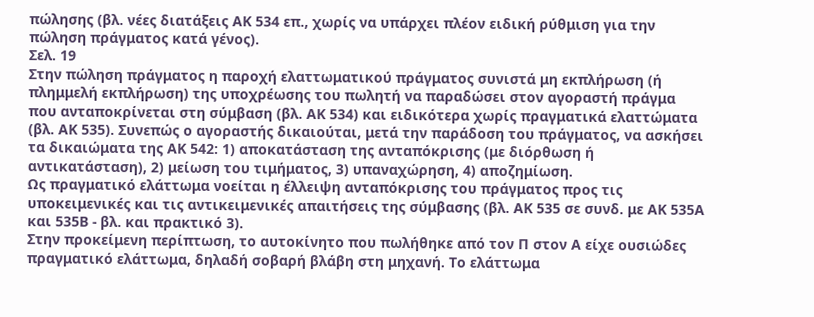πώλησης (βλ. νέες διατάξεις ΑΚ 534 επ., χωρίς να υπάρχει πλέον ειδική ρύθμιση για την πώληση πράγματος κατά γένος).
Σελ. 19
Στην πώληση πράγματος η παροχή ελαττωματικού πράγματος συνιστά μη εκπλήρωση (ή πλημμελή εκπλήρωση) της υποχρέωσης του πωλητή να παραδώσει στον αγοραστή πράγμα που ανταποκρίνεται στη σύμβαση (βλ. ΑΚ 534) και ειδικότερα χωρίς πραγματικά ελαττώματα (βλ. ΑΚ 535). Συνεπώς ο αγοραστής δικαιούται, μετά την παράδοση του πράγματος, να ασκήσει τα δικαιώματα της ΑΚ 542: 1) αποκατάσταση της ανταπόκρισης (με διόρθωση ή αντικατάσταση), 2) μείωση του τιμήματος, 3) υπαναχώρηση, 4) αποζημίωση.
Ως πραγματικό ελάττωμα νοείται η έλλειψη ανταπόκρισης του πράγματος προς τις υποκειμενικές και τις αντικειμενικές απαιτήσεις της σύμβασης (βλ. ΑΚ 535 σε συνδ. με ΑΚ 535Α και 535Β - βλ. και πρακτικό 3).
Στην προκείμενη περίπτωση, το αυτοκίνητο που πωλήθηκε από τον Π στον Α είχε ουσιώδες πραγματικό ελάττωμα, δηλαδή σοβαρή βλάβη στη μηχανή. Το ελάττωμα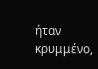ήταν κρυμμένο,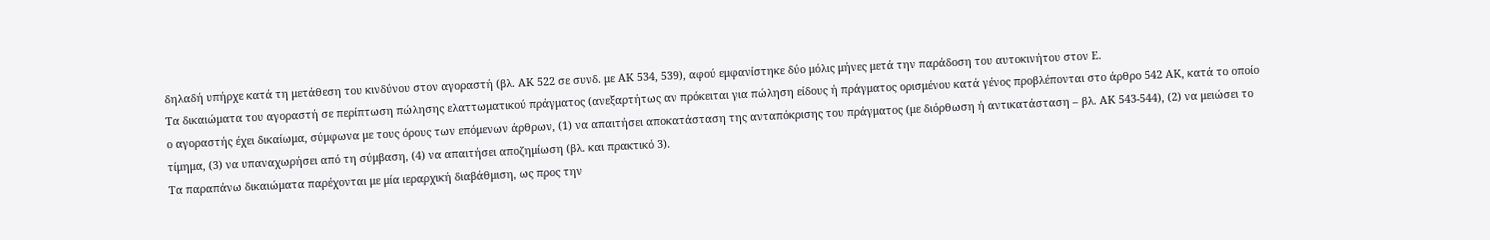δηλαδή υπήρχε κατά τη μετάθεση του κινδύνου στον αγοραστή (βλ. ΑΚ 522 σε συνδ. με ΑΚ 534, 539), αφού εμφανίστηκε δύο μόλις μήνες μετά την παράδοση του αυτοκινήτου στον Ε.
Τα δικαιώματα του αγοραστή σε περίπτωση πώλησης ελαττωματικού πράγματος (ανεξαρτήτως αν πρόκειται για πώληση είδους ή πράγματος ορισμένου κατά γένος προβλέπονται στο άρθρο 542 ΑΚ, κατά το οποίο ο αγοραστής έχει δικαίωμα, σύμφωνα με τους όρους των επόμενων άρθρων, (1) να απαιτήσει αποκατάσταση της ανταπόκρισης του πράγματος (με διόρθωση ή αντικατάσταση – βλ. ΑΚ 543-544), (2) να μειώσει το τίμημα, (3) να υπαναχωρήσει από τη σύμβαση, (4) να απαιτήσει αποζημίωση (βλ. και πρακτικό 3).
Τα παραπάνω δικαιώματα παρέχονται με μία ιεραρχική διαβάθμιση, ως προς την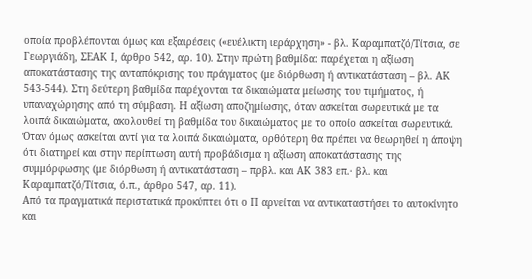οποία προβλέπονται όμως και εξαιρέσεις («ευέλικτη ιεράρχηση» - βλ. Καραμπατζό/Τίτσια, σε Γεωργιάδη, ΣΕΑΚ Ι, άρθρο 542, αρ. 10). Στην πρώτη βαθμίδα: παρέχεται η αξίωση αποκατάστασης της ανταπόκρισης του πράγματος (με διόρθωση ή αντικατάσταση – βλ. ΑΚ 543-544). Στη δεύτερη βαθμίδα παρέχονται τα δικαιώματα μείωσης του τιμήματος, ή υπαναχώρησης από τη σύμβαση. Η αξίωση αποζημίωσης, όταν ασκείται σωρευτικά με τα λοιπά δικαιώματα, ακολουθεί τη βαθμίδα του δικαιώματος με το οποίο ασκείται σωρευτικά. Όταν όμως ασκείται αντί για τα λοιπά δικαιώματα, ορθότερη θα πρέπει να θεωρηθεί η άποψη ότι διατηρεί και στην περίπτωση αυτή προβάδισμα η αξίωση αποκατάστασης της συμμόρφωσης (με διόρθωση ή αντικατάσταση – πρβλ. και ΑΚ 383 επ.· βλ. και Καραμπατζό/Τίτσια, ό.π., άρθρο 547, αρ. 11).
Από τα πραγματικά περιστατικά προκύπτει ότι ο Π αρνείται να αντικαταστήσει το αυτοκίνητο και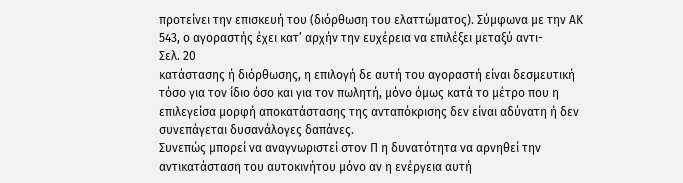προτείνει την επισκευή του (διόρθωση του ελαττώματος). Σύμφωνα με την ΑΚ 543, ο αγοραστής έχει κατ’ αρχήν την ευχέρεια να επιλέξει μεταξύ αντι-
Σελ. 20
κατάστασης ή διόρθωσης, η επιλογή δε αυτή του αγοραστή είναι δεσμευτική τόσο για τον ίδιο όσο και για τον πωλητή, μόνο όμως κατά το μέτρο που η επιλεγείσα μορφή αποκατάστασης της ανταπόκρισης δεν είναι αδύνατη ή δεν συνεπάγεται δυσανάλογες δαπάνες.
Συνεπώς μπορεί να αναγνωριστεί στον Π η δυνατότητα να αρνηθεί την αντικατάσταση του αυτοκινήτου μόνο αν η ενέργεια αυτή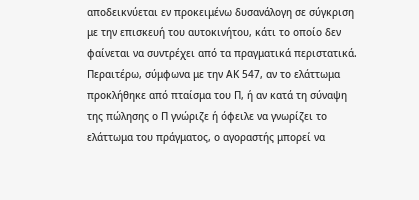αποδεικνύεται εν προκειμένω δυσανάλογη σε σύγκριση με την επισκευή του αυτοκινήτου, κάτι το οποίο δεν φαίνεται να συντρέχει από τα πραγματικά περιστατικά.
Περαιτέρω, σύμφωνα με την ΑΚ 547, αν το ελάττωμα προκλήθηκε από πταίσμα του Π, ή αν κατά τη σύναψη της πώλησης ο Π γνώριζε ή όφειλε να γνωρίζει το ελάττωμα του πράγματος, ο αγοραστής μπορεί να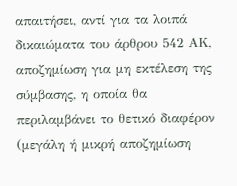απαιτήσει, αντί για τα λοιπά δικαιώματα του άρθρου 542 ΑΚ, αποζημίωση για μη εκτέλεση της σύμβασης, η οποία θα περιλαμβάνει το θετικό διαφέρον (μεγάλη ή μικρή αποζημίωση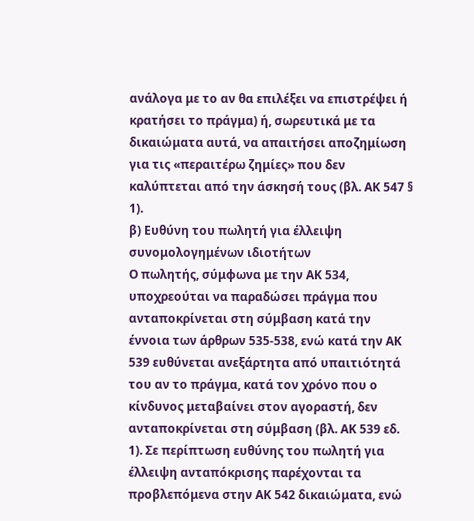ανάλογα με το αν θα επιλέξει να επιστρέψει ή κρατήσει το πράγμα) ή, σωρευτικά με τα δικαιώματα αυτά, να απαιτήσει αποζημίωση για τις «περαιτέρω ζημίες» που δεν καλύπτεται από την άσκησή τους (βλ. ΑΚ 547 § 1).
β) Ευθύνη του πωλητή για έλλειψη συνομολογημένων ιδιοτήτων
Ο πωλητής, σύμφωνα με την ΑΚ 534, υποχρεούται να παραδώσει πράγμα που ανταποκρίνεται στη σύμβαση κατά την έννοια των άρθρων 535-538, ενώ κατά την ΑΚ 539 ευθύνεται ανεξάρτητα από υπαιτιότητά του αν το πράγμα, κατά τον χρόνο που ο κίνδυνος μεταβαίνει στον αγοραστή, δεν ανταποκρίνεται στη σύμβαση (βλ. ΑΚ 539 εδ. 1). Σε περίπτωση ευθύνης του πωλητή για έλλειψη ανταπόκρισης παρέχονται τα προβλεπόμενα στην ΑΚ 542 δικαιώματα, ενώ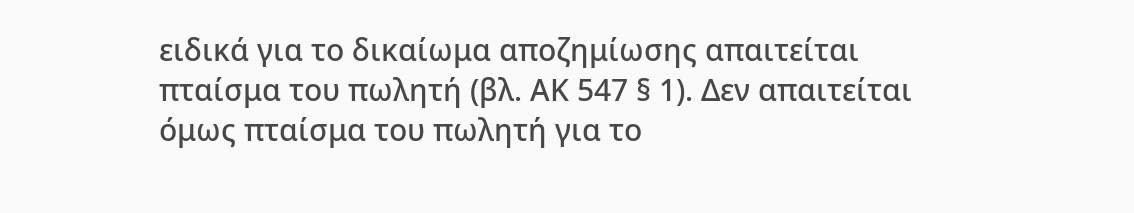ειδικά για το δικαίωμα αποζημίωσης απαιτείται πταίσμα του πωλητή (βλ. ΑΚ 547 § 1). Δεν απαιτείται όμως πταίσμα του πωλητή για το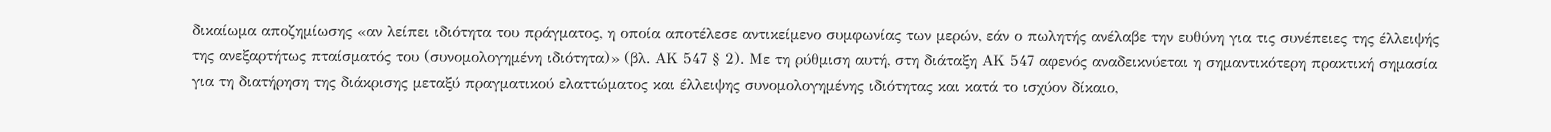δικαίωμα αποζημίωσης «αν λείπει ιδιότητα του πράγματος, η οποία αποτέλεσε αντικείμενο συμφωνίας των μερών, εάν ο πωλητής ανέλαβε την ευθύνη για τις συνέπειες της έλλειψής της ανεξαρτήτως πταίσματός του (συνομολογημένη ιδιότητα)» (βλ. ΑΚ 547 § 2). Με τη ρύθμιση αυτή, στη διάταξη ΑΚ 547 αφενός αναδεικνύεται η σημαντικότερη πρακτική σημασία για τη διατήρηση της διάκρισης μεταξύ πραγματικού ελαττώματος και έλλειψης συνομολογημένης ιδιότητας και κατά το ισχύον δίκαιο,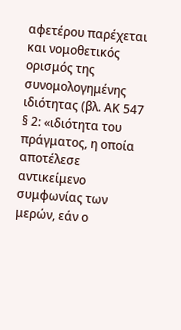αφετέρου παρέχεται και νομοθετικός ορισμός της συνομολογημένης ιδιότητας (βλ. ΑΚ 547 § 2: «ιδιότητα του πράγματος, η οποία αποτέλεσε αντικείμενο συμφωνίας των μερών, εάν ο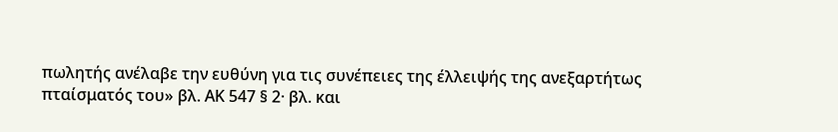πωλητής ανέλαβε την ευθύνη για τις συνέπειες της έλλειψής της ανεξαρτήτως πταίσματός του» βλ. ΑΚ 547 § 2· βλ. και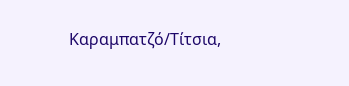Καραμπατζό/Τίτσια,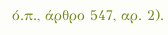ό.π., άρθρο 547, αρ. 2).